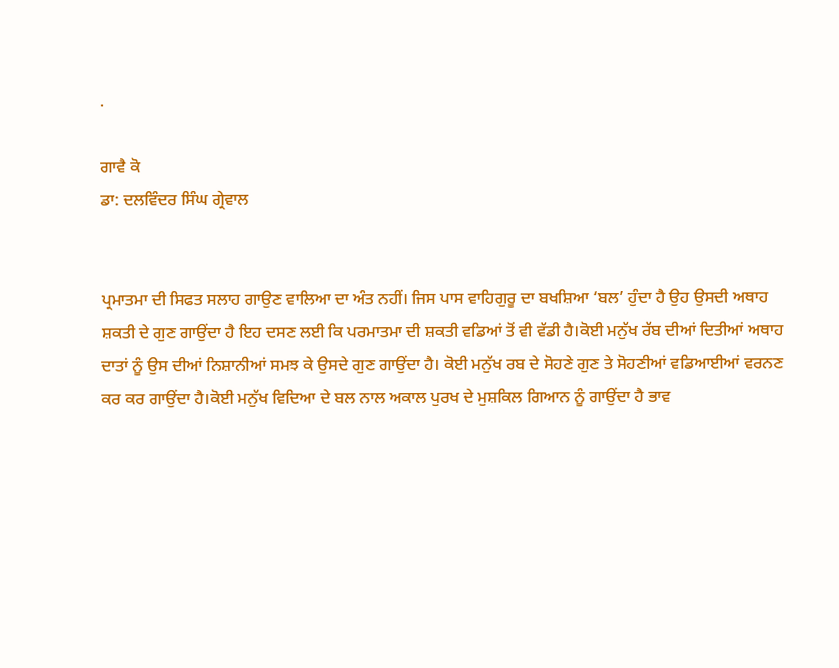.

ਗਾਵੈ ਕੋ
ਡਾ: ਦਲਵਿੰਦਰ ਸਿੰਘ ਗ੍ਰੇਵਾਲ


ਪ੍ਰਮਾਤਮਾ ਦੀ ਸਿਫਤ ਸਲਾਹ ਗਾਉਣ ਵਾਲਿਆ ਦਾ ਅੰਤ ਨਹੀਂ। ਜਿਸ ਪਾਸ ਵਾਹਿਗੁਰੂ ਦਾ ਬਖਸ਼ਿਆ ‘ਬਲ’ ਹੁੰਦਾ ਹੈ ਉਹ ਉਸਦੀ ਅਥਾਹ ਸ਼ਕਤੀ ਦੇ ਗੁਣ ਗਾਉਂਦਾ ਹੈ ਇਹ ਦਸਣ ਲਈ ਕਿ ਪਰਮਾਤਮਾ ਦੀ ਸ਼ਕਤੀ ਵਡਿਆਂ ਤੋਂ ਵੀ ਵੱਡੀ ਹੈ।ਕੋਈ ਮਨੁੱਖ ਰੱਬ ਦੀਆਂ ਦਿਤੀਆਂ ਅਥਾਹ ਦਾਤਾਂ ਨੂੰ ਉਸ ਦੀਆਂ ਨਿਸ਼ਾਨੀਆਂ ਸਮਝ ਕੇ ਉਸਦੇ ਗੁਣ ਗਾਉਂਦਾ ਹੈ। ਕੋਈ ਮਨੁੱਖ ਰਬ ਦੇ ਸੋਹਣੇ ਗੁਣ ਤੇ ਸੋਹਣੀਆਂ ਵਡਿਆਈਆਂ ਵਰਨਣ ਕਰ ਕਰ ਗਾਉਂਦਾ ਹੈ।ਕੋਈ ਮਨੁੱਖ ਵਿਦਿਆ ਦੇ ਬਲ ਨਾਲ ਅਕਾਲ ਪੁਰਖ ਦੇ ਮੁਸ਼ਕਿਲ ਗਿਆਨ ਨੂੰ ਗਾਉਂਦਾ ਹੈ ਭਾਵ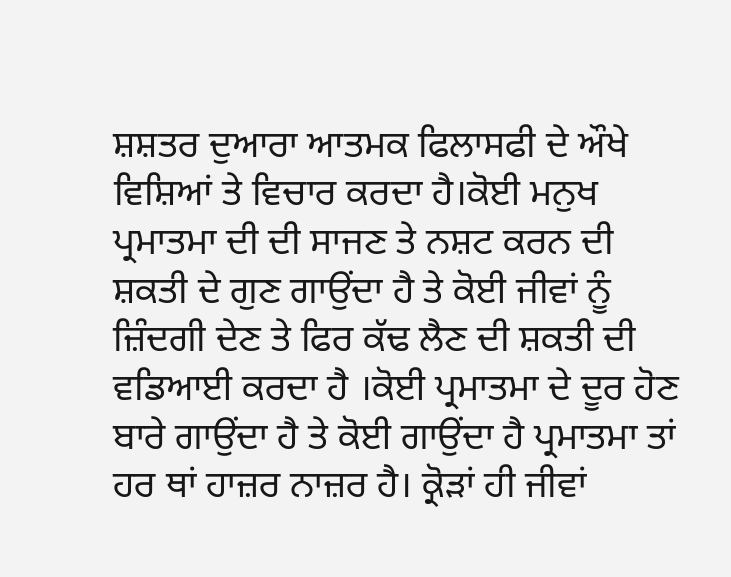ਸ਼ਸ਼ਤਰ ਦੁਆਰਾ ਆਤਮਕ ਫਿਲਾਸਫੀ ਦੇ ਔਖੇ ਵਿਸ਼ਿਆਂ ਤੇ ਵਿਚਾਰ ਕਰਦਾ ਹੈ।ਕੋਈ ਮਨੁਖ ਪ੍ਰਮਾਤਮਾ ਦੀ ਦੀ ਸਾਜਣ ਤੇ ਨਸ਼ਟ ਕਰਨ ਦੀ ਸ਼ਕਤੀ ਦੇ ਗੁਣ ਗਾਉਂਦਾ ਹੈ ਤੇ ਕੋਈ ਜੀਵਾਂ ਨੂੰ ਜ਼ਿੰਦਗੀ ਦੇਣ ਤੇ ਫਿਰ ਕੱਢ ਲੈਣ ਦੀ ਸ਼ਕਤੀ ਦੀ ਵਡਿਆਈ ਕਰਦਾ ਹੈ ।ਕੋਈ ਪ੍ਰਮਾਤਮਾ ਦੇ ਦੂਰ ਹੋਣ ਬਾਰੇ ਗਾਉਂਦਾ ਹੈ ਤੇ ਕੋਈ ਗਾਉਂਦਾ ਹੈ ਪ੍ਰਮਾਤਮਾ ਤਾਂ ਹਰ ਥਾਂ ਹਾਜ਼ਰ ਨਾਜ਼ਰ ਹੈ। ਕ੍ਰੋੜਾਂ ਹੀ ਜੀਵਾਂ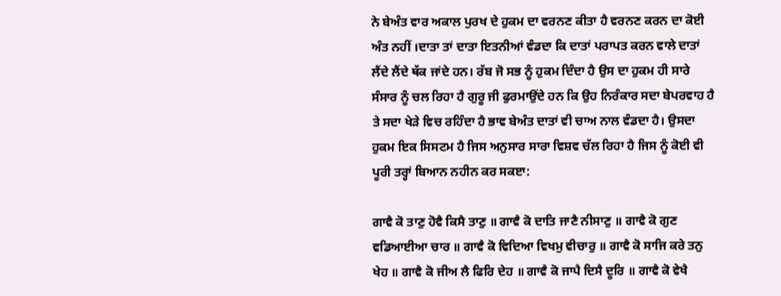ਨੇ ਬੇਅੰਤ ਵਾਰ ਅਕਾਲ ਪੁਰਖ ਦੇ ਹੁਕਮ ਦਾ ਵਰਨਣ ਕੀਤਾ ਹੈ ਵਰਨਣ ਕਰਨ ਦਾ ਕੋਈ ਅੰਤ ਨਹੀਂ ।ਦਾਤਾ ਤਾਂ ਦਾਤਾ ਇਤਨੀਆਂ ਵੰਡਦਾ ਕਿ ਦਾਤਾਂ ਪਰਾਪਤ ਕਰਨ ਵਾਲੇ ਦਾਤਾਂ ਲੈਂਦੇ ਲੈਂਦੇ ਥੱਕ ਜਾਂਦੇ ਹਨ। ਰੱਬ ਜੋ ਸਭ ਨੂੰ ਹੁਕਮ ਦਿੰਦਾ ਹੈ ਉਸ ਦਾ ਹੁਕਮ ਹੀ ਸਾਰੇ ਸੰਸਾਰ ਨੂੰ ਚਲ ਰਿਹਾ ਹੈ ਗੁਰੂ ਜੀ ਫੁਰਮਾਉਂਦੇ ਹਨ ਕਿ ਉਹ ਨਿਰੰਕਾਰ ਸਦਾ ਬੇਪਰਵਾਹ ਹੈ ਤੇ ਸਦਾ ਖੇੜੇ ਵਿਚ ਰਹਿੰਦਾ ਹੈ ਭਾਵ ਬੇਅੰਤ ਦਾਤਾਂ ਵੀ ਚਾਅ ਨਾਲ ਵੰਡਦਾ ਹੈ। ਉਸਦਾ ਹੁਕਮ ਇਕ ਸਿਸਟਮ ਹੈ ਜਿਸ ਅਨੁਸਾਰ ਸਾਰਾ ਵਿਸ਼ਵ ਚੱਲ ਰਿਹਾ ਹੈ ਜਿਸ ਨੂੰ ਕੋਈ ਵੀ ਪੂਰੀ ਤਰ੍ਹਾਂ ਬਿਆਨ ਨਹੀਨ ਕਰ ਸਕੲਾ:

ਗਾਵੈ ਕੋ ਤਾਣੁ ਹੋਵੈ ਕਿਸੈ ਤਾਣੁ ॥ ਗਾਵੈ ਕੋ ਦਾਤਿ ਜਾਣੈ ਨੀਸਾਣੁ ॥ ਗਾਵੈ ਕੋ ਗੁਣ ਵਡਿਆਈਆ ਚਾਰ ॥ ਗਾਵੈ ਕੋ ਵਿਦਿਆ ਵਿਖਮੁ ਵੀਚਾਰੁ ॥ ਗਾਵੈ ਕੋ ਸਾਜਿ ਕਰੇ ਤਨੁ ਖੇਹ ॥ ਗਾਵੈ ਕੋ ਜੀਅ ਲੈ ਫਿਰਿ ਦੇਹ ॥ ਗਾਵੈ ਕੋ ਜਾਪੈ ਦਿਸੈ ਦੂਰਿ ॥ ਗਾਵੈ ਕੋ ਵੇਖੈ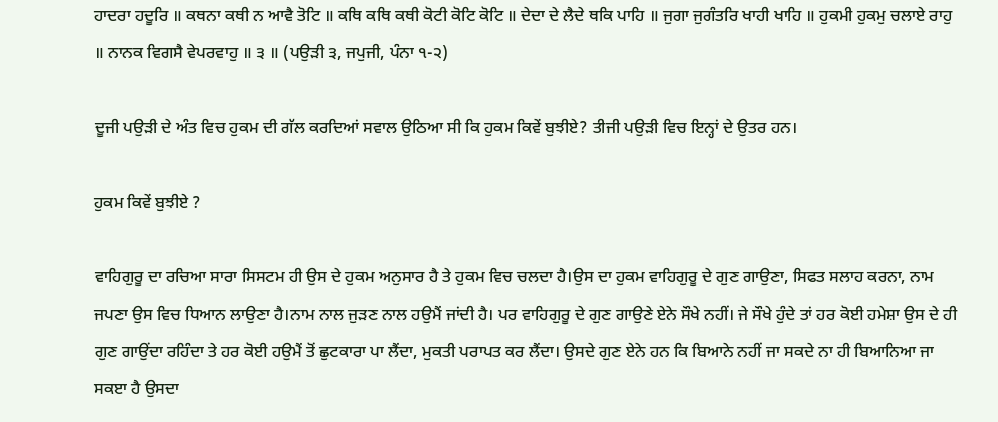ਹਾਦਰਾ ਹਦੂਰਿ ॥ ਕਥਨਾ ਕਥੀ ਨ ਆਵੈ ਤੋਟਿ ॥ ਕਥਿ ਕਥਿ ਕਥੀ ਕੋਟੀ ਕੋਟਿ ਕੋਟਿ ॥ ਦੇਦਾ ਦੇ ਲੈਦੇ ਥਕਿ ਪਾਹਿ ॥ ਜੁਗਾ ਜੁਗੰਤਰਿ ਖਾਹੀ ਖਾਹਿ ॥ ਹੁਕਮੀ ਹੁਕਮੁ ਚਲਾਏ ਰਾਹੁ ॥ ਨਾਨਕ ਵਿਗਸੈ ਵੇਪਰਵਾਹੁ ॥ ੩ ॥ (ਪਉੜੀ ੩, ਜਪੁਜੀ, ਪੰਨਾ ੧-੨)

ਦੂਜੀ ਪਉੜੀ ਦੇ ਅੰਤ ਵਿਚ ਹੁਕਮ ਦੀ ਗੱਲ ਕਰਦਿਆਂ ਸਵਾਲ ਉਠਿਆ ਸੀ ਕਿ ਹੁਕਮ ਕਿਵੇਂ ਬੁਝੀਏ? ਤੀਜੀ ਪਉੜੀ ਵਿਚ ਇਨ੍ਹਾਂ ਦੇ ਉਤਰ ਹਨ।

ਹੁਕਮ ਕਿਵੇਂ ਬੁਝੀਏ ?

ਵਾਹਿਗੁਰੂ ਦਾ ਰਚਿਆ ਸਾਰਾ ਸਿਸਟਮ ਹੀ ਉਸ ਦੇ ਹੁਕਮ ਅਨੁਸਾਰ ਹੈ ਤੇ ਹੁਕਮ ਵਿਚ ਚਲਦਾ ਹੈ।ਉਸ ਦਾ ਹੁਕਮ ਵਾਹਿਗੁਰੂ ਦੇ ਗੁਣ ਗਾਉਣਾ, ਸਿਫਤ ਸਲਾਹ ਕਰਨਾ, ਨਾਮ ਜਪਣਾ ਉਸ ਵਿਚ ਧਿਆਨ ਲਾਉਣਾ ਹੈ।ਨਾਮ ਨਾਲ ਜੁੜਣ ਨਾਲ ਹਉਮੈਂ ਜਾਂਦੀ ਹੈ। ਪਰ ਵਾਹਿਗੁਰੂ ਦੇ ਗੁਣ ਗਾਉਣੇ ਏਨੇ ਸੌਖੇ ਨਹੀਂ। ਜੇ ਸੌਖੇ ਹੁੰਦੇ ਤਾਂ ਹਰ ਕੋਈ ਹਮੇਸ਼ਾ ਉਸ ਦੇ ਹੀ ਗੁਣ ਗਾਉਂਦਾ ਰਹਿੰਦਾ ਤੇ ਹਰ ਕੋਈ ਹਉਮੈਂ ਤੋਂ ਛੁਟਕਾਰਾ ਪਾ ਲੈਂਦਾ, ਮੁਕਤੀ ਪਰਾਪਤ ਕਰ ਲੈਂਦਾ। ਉਸਦੇ ਗੁਣ ਏਨੇ ਹਨ ਕਿ ਬਿਆਨੇ ਨਹੀਂ ਜਾ ਸਕਦੇ ਨਾ ਹੀ ਬਿਆਨਿਆ ਜਾ ਸਕੲਾ ਹੈ ਉਸਦਾ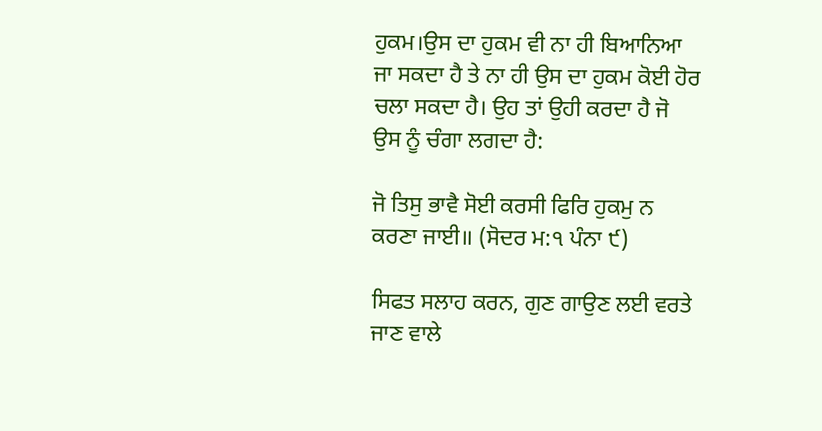ਹੁਕਮ।ਉਸ ਦਾ ਹੁਕਮ ਵੀ ਨਾ ਹੀ ਬਿਆਨਿਆ ਜਾ ਸਕਦਾ ਹੈ ਤੇ ਨਾ ਹੀ ਉਸ ਦਾ ਹੁਕਮ ਕੋਈ ਹੋਰ ਚਲਾ ਸਕਦਾ ਹੈ। ਉਹ ਤਾਂ ਉਹੀ ਕਰਦਾ ਹੈ ਜੋ ਉਸ ਨੂੰ ਚੰਗਾ ਲਗਦਾ ਹੈ:

ਜੋ ਤਿਸੁ ਭਾਵੈ ਸੋਈ ਕਰਸੀ ਫਿਰਿ ਹੁਕਮੁ ਨ ਕਰਣਾ ਜਾਈ॥ (ਸੋਦਰ ਮ:੧ ਪੰਨਾ ੯)

ਸਿਫਤ ਸਲਾਹ ਕਰਨ, ਗੁਣ ਗਾਉਣ ਲਈ ਵਰਤੇ ਜਾਣ ਵਾਲੇ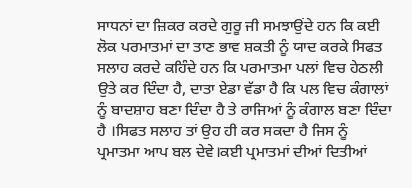ਸਾਧਨਾਂ ਦਾ ਜ਼ਿਕਰ ਕਰਦੇ ਗੁਰੂ ਜੀ ਸਮਝਾਉਂਦੇ ਹਨ ਕਿ ਕਈ ਲੋਕ ਪਰਮਾਤਮਾਂ ਦਾ ਤਾਣ ਭਾਵ ਸ਼ਕਤੀ ਨੂੰ ਯਾਦ ਕਰਕੇ ਸਿਫਤ ਸਲਾਹ ਕਰਦੇ ਕਹਿੰਦੇ ਹਨ ਕਿ ਪਰਮਾਤਮਾ ਪਲਾਂ ਵਿਚ ਹੇਠਲੀ ਉਤੇ ਕਰ ਦਿੰਦਾ ਹੈ, ਦਾਤਾ ਏਡਾ ਵੱਡਾ ਹੈ ਕਿ ਪਲ ਵਿਚ ਕੰਗਾਲਾਂ ਨੂੰ ਬਾਦਸ਼ਾਹ ਬਣਾ ਦਿੰਦਾ ਹੈ ਤੇ ਰਾਜਿਆਂ ਨੂੰ ਕੰਗਾਲ ਬਣਾ ਦਿੰਦਾ ਹੈ ।ਸਿਫਤ ਸਲਾਹ ਤਾਂ ਉਹ ਹੀ ਕਰ ਸਕਦਾ ਹੈ ਜਿਸ ਨੂੰ ਪ੍ਰਮਾਤਮਾ ਆਪ ਬਲ ਦੇਵੇ।ਕਈ ਪ੍ਰਮਾਤਮਾਂ ਦੀਆਂ ਦਿਤੀਆਂ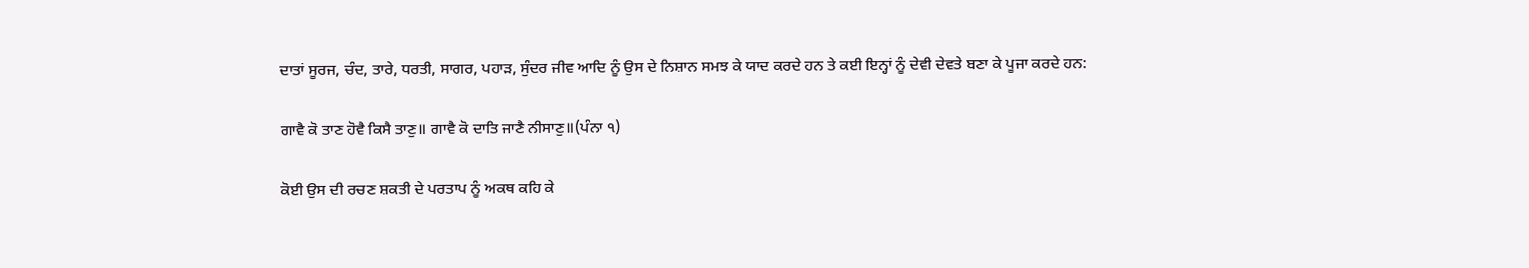ਦਾਤਾਂ ਸੂਰਜ, ਚੰਦ, ਤਾਰੇ, ਧਰਤੀ, ਸਾਗਰ, ਪਹਾੜ, ਸੁੰਦਰ ਜੀਵ ਆਦਿ ਨੂੰ ਉਸ ਦੇ ਨਿਸ਼ਾਨ ਸਮਝ ਕੇ ਯਾਦ ਕਰਦੇ ਹਨ ਤੇ ਕਈ ਇਨ੍ਹਾਂ ਨੂੰ ਦੇਵੀ ਦੇਵਤੇ ਬਣਾ ਕੇ ਪੂਜਾ ਕਰਦੇ ਹਨ:

ਗਾਵੈ ਕੋ ਤਾਣ ਹੋਵੈ ਕਿਸੈ ਤਾਣੁ॥ ਗਾਵੈ ਕੋ ਦਾਤਿ ਜਾਣੈ ਨੀਸਾਣੁ॥(ਪੰਨਾ ੧)

ਕੋਈ ਉਸ ਦੀ ਰਚਣ ਸ਼ਕਤੀ ਦੇ ਪਰਤਾਪ ਨੂੰ ਅਕਥ ਕਹਿ ਕੇ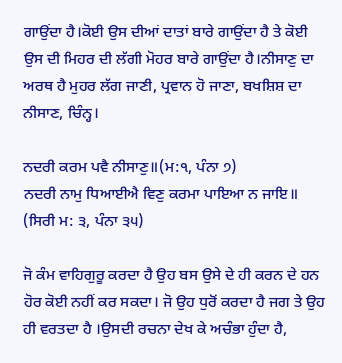ਗਾਉਂਦਾ ਹੈ।ਕੋਈ ਉਸ ਦੀਆਂ ਦਾਤਾਂ ਬਾਰੇ ਗਾਉਂਦਾ ਹੈ ਤੇ ਕੋਈ ਉਸ ਦੀ ਮਿਹਰ ਦੀ ਲੱਗੀ ਮੋਹਰ ਬਾਰੇ ਗਾਉਂਦਾ ਹੈ।ਨੀਸਾਣੁ ਦਾ ਅਰਥ ਹੈ ਮੁਹਰ ਲੱਗ ਜਾਣੀ, ਪ੍ਰਵਾਨ ਹੋ ਜਾਣਾ, ਬਖਸ਼ਿਸ਼ ਦਾ ਨੀਸਾਣ, ਚਿੰਨ੍ਹ।

ਨਦਰੀ ਕਰਮ ਪਵੈ ਨੀਸਾਣੁ॥(ਮ:੧, ਪੰਨਾ ੭)
ਨਦਰੀ ਨਾਮੁ ਧਿਆਈਐ ਵਿਣੁ ਕਰਮਾ ਪਾਇਆ ਨ ਜਾਇ॥ (ਸਿਰੀ ਮ: ੩, ਪੰਨਾ ੩੫)

ਜੋ ਕੰਮ ਵਾਹਿਗੁਰੂ ਕਰਦਾ ਹੈ ਉਹ ਬਸ ਉਸੇ ਦੇ ਹੀ ਕਰਨ ਦੇ ਹਨ ਹੋਰ ਕੋਈ ਨਹੀਂ ਕਰ ਸਕਦਾ। ਜੋ ਉਹ ਧੁਰੋਂ ਕਰਦਾ ਹੈ ਜਗ ਤੇ ਉਹ ਹੀ ਵਰਤਦਾ ਹੈ ।ਉਸਦੀ ਰਚਨਾ ਦੇਖ ਕੇ ਅਚੰਭਾ ਹੁੰਦਾ ਹੈ,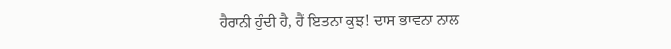ਹੈਰਾਨੀ ਹੁੰਦੀ ਹੈ, ਹੈਂ ਇਤਨਾ ਕੁਝ! ਦਾਸ ਭਾਵਨਾ ਨਾਲ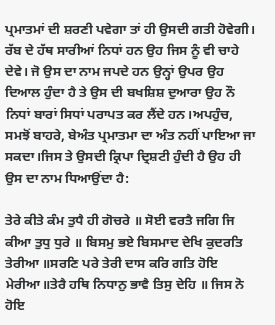ਪ੍ਰਮਾਤਮਾਂ ਦੀ ਸ਼ਰਣੀ ਪਵੇਗਾ ਤਾਂ ਹੀ ਉਸਦੀ ਗਤੀ ਹੋਵੇਗੀ। ਰੱਬ ਦੇ ਹੱਥ ਸਾਰੀਆਂ ਨਿਧਾਂ ਹਨ ਉਹ ਜਿਸ ਨੂੰ ਵੀ ਚਾਹੇ ਦੇਵੇ। ਜੋ ਉਸ ਦਾ ਨਾਮ ਜਪਦੇ ਹਨ ਉਨ੍ਹਾਂ ਉਪਰ ਉਹ ਦਿਆਲ ਹੁੰਦਾ ਹੈ ਤੇ ਉਸ ਦੀ ਬਖਸ਼ਿਸ਼ ਦੁਆਰਾ ਉਹ ਨੌ ਨਿਧਾਂ ਬਾਰਾਂ ਸਿਧਾਂ ਪਰਾਪਤ ਕਰ ਲੈਂਦੇ ਹਨ।ਅਪਹੁੰਚ, ਸਮਝੋਂ ਬਾਹਰੇ, ਬੇਅੰਤ ਪ੍ਰਮਾਤਮਾ ਦਾ ਅੰਤ ਨਹੀਂ ਪਾਇਆ ਜਾ ਸਕਦਾ।ਜਿਸ ਤੇ ਉਸਦੀ ਕ੍ਰਿਪਾ ਦ੍ਰਿਸ਼ਟੀ ਹੁੰਦੀ ਹੈ ਉਹ ਹੀ ਉਸ ਦਾ ਨਾਮ ਧਿਆਉਂਦਾ ਹੈ:

ਤੇਰੇ ਕੀਤੇ ਕੰਮ ਤੁਧੈ ਹੀ ਗੋਚਰੇ ॥ ਸੋਈ ਵਰਤੈ ਜਗਿ ਜਿ ਕੀਆ ਤੁਧੁ ਧੁਰੇ ॥ ਬਿਸਮੁ ਭਏ ਬਿਸਮਾਦ ਦੇਖਿ ਕੁਦਰਤਿ ਤੇਰੀਆ ॥ਸਰਣਿ ਪਰੇ ਤੇਰੀ ਦਾਸ ਕਰਿ ਗਤਿ ਹੋਇ ਮੇਰੀਆ॥ਤੇਰੈ ਹਥਿ ਨਿਧਾਨੁ ਭਾਵੈ ਤਿਸੁ ਦੇਹਿ ॥ ਜਿਸ ਨੋ ਹੋਇ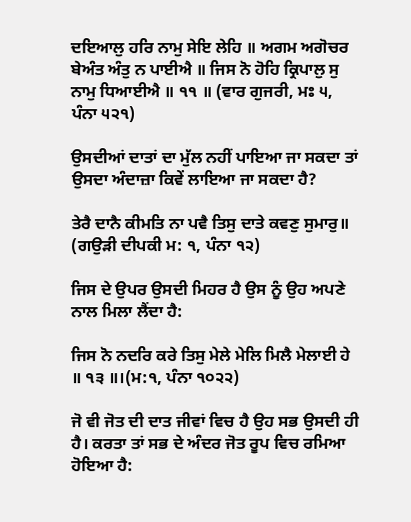ਦਇਆਲੁ ਹਰਿ ਨਾਮੁ ਸੇਇ ਲੇਹਿ ॥ ਅਗਮ ਅਗੋਚਰ ਬੇਅੰਤ ਅੰਤੁ ਨ ਪਾਈਐ ॥ ਜਿਸ ਨੋ ਹੋਹਿ ਕ੍ਰਿਪਾਲੁ ਸੁ ਨਾਮੁ ਧਿਆਈਐ ॥ ੧੧ ॥ (ਵਾਰ ਗੁਜਰੀ, ਮਃ ੫, ਪੰਨਾ ੫੨੧)

ਉਸਦੀਆਂ ਦਾਤਾਂ ਦਾ ਮੁੱਲ ਨਹੀਂ ਪਾਇਆ ਜਾ ਸਕਦਾ ਤਾਂ ਉਸਦਾ ਅੰਦਾਜ਼ਾ ਕਿਵੇਂ ਲਾਇਆ ਜਾ ਸਕਦਾ ਹੈ?

ਤੇਰੈ ਦਾਨੈ ਕੀਮਤਿ ਨਾ ਪਵੈ ਤਿਸੁ ਦਾਤੇ ਕਵਣੁ ਸੁਮਾਰੁ॥ (ਗਉੜੀ ਦੀਪਕੀ ਮ: ੧, ਪੰਨਾ ੧੨)

ਜਿਸ ਦੇ ਉਪਰ ਉਸਦੀ ਮਿਹਰ ਹੈ ਉਸ ਨੂੰ ਉਹ ਅਪਣੇ ਨਾਲ ਮਿਲਾ ਲੈਂਦਾ ਹੈ:

ਜਿਸ ਨੋ ਨਦਰਿ ਕਰੇ ਤਿਸੁ ਮੇਲੇ ਮੇਲਿ ਮਿਲੈ ਮੇਲਾਈ ਹੇ ॥ ੧੩ ॥।(ਮ:੧, ਪੰਨਾ ੧੦੨੨)

ਜੋ ਵੀ ਜੋਤ ਦੀ ਦਾਤ ਜੀਵਾਂ ਵਿਚ ਹੈ ਉਹ ਸਭ ਉਸਦੀ ਹੀ ਹੈ। ਕਰਤਾ ਤਾਂ ਸਭ ਦੇ ਅੰਦਰ ਜੋਤ ਰੂਪ ਵਿਚ ਰਮਿਆ ਹੋਇਆ ਹੈ: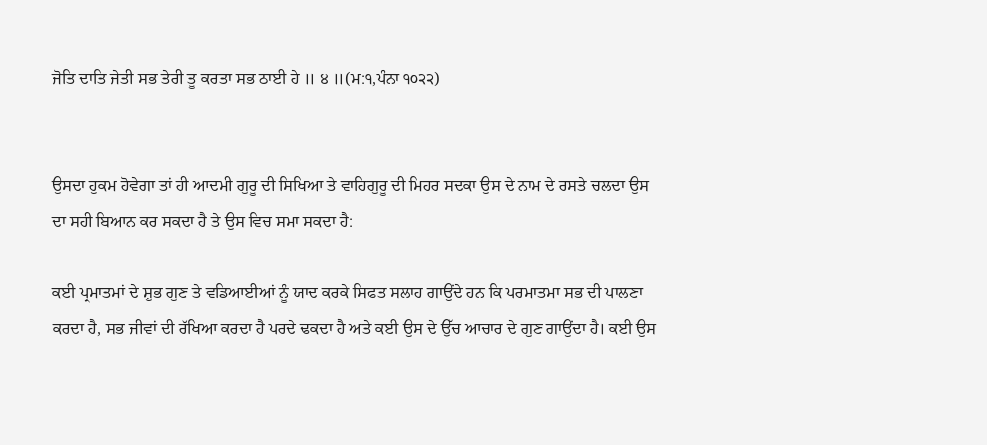ਜੋਤਿ ਦਾਤਿ ਜੇਤੀ ਸਭ ਤੇਰੀ ਤੂ ਕਰਤਾ ਸਭ ਠਾਈ ਹੇ ॥ ੪ ॥(ਮ:੧,ਪੰਨਾ ੧੦੨੨)


ਉਸਦਾ ਹੁਕਮ ਹੋਵੇਗਾ ਤਾਂ ਹੀ ਆਦਮੀ ਗੁਰੂ ਦੀ ਸਿਖਿਆ ਤੇ ਵਾਹਿਗੁਰੂ ਦੀ ਮਿਹਰ ਸਦਕਾ ਉਸ ਦੇ ਨਾਮ ਦੇ ਰਸਤੇ ਚਲਦਾ ਉਸ ਦਾ ਸਹੀ ਬਿਆਨ ਕਰ ਸਕਦਾ ਹੈ ਤੇ ਉਸ ਵਿਚ ਸਮਾ ਸਕਦਾ ਹੈ:

ਕਈ ਪ੍ਰਮਾਤਮਾਂ ਦੇ ਸ਼ੁਭ ਗੁਣ ਤੇ ਵਡਿਆਈਆਂ ਨੂੰ ਯਾਦ ਕਰਕੇ ਸਿਫਤ ਸਲਾਹ ਗਾਉਂਦੇ ਹਨ ਕਿ ਪਰਮਾਤਮਾ ਸਭ ਦੀ ਪਾਲਣਾ ਕਰਦਾ ਹੈ, ਸਭ ਜੀਵਾਂ ਦੀ ਰੱਖਿਆ ਕਰਦਾ ਹੈ ਪਰਦੇ ਢਕਦਾ ਹੈ ਅਤੇ ਕਈ ਉਸ ਦੇ ਉੱਚ ਆਚਾਰ ਦੇ ਗੁਣ ਗਾਉਂਦਾ ਹੈ। ਕਈ ਉਸ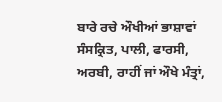ਬਾਰੇ ਰਚੇ ਔਖੀਆਂ ਭਾਸ਼ਾਵਾਂ ਸੰਸਕ੍ਰਿਤ, ਪਾਲੀ, ਫਾਰਸੀ, ਅਰਬੀ, ਰਾਹੀਂ ਜਾਂ ਔਖੇ ਮੰਤ੍ਰਾਂ,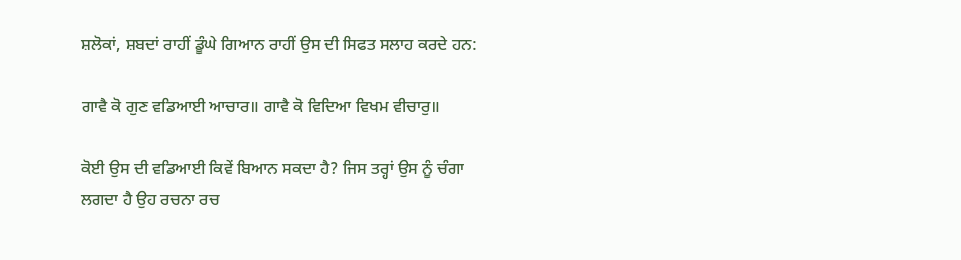ਸ਼ਲੋਕਾਂ, ਸ਼ਬਦਾਂ ਰਾਹੀਂ ਡੂੰਘੇ ਗਿਆਨ ਰਾਹੀਂ ਉਸ ਦੀ ਸਿਫਤ ਸਲਾਹ ਕਰਦੇ ਹਨ:

ਗਾਵੈ ਕੋ ਗੁਣ ਵਡਿਆਈ ਆਚਾਰ॥ ਗਾਵੈ ਕੋ ਵਿਦਿਆ ਵਿਖਮ ਵੀਚਾਰੁ॥

ਕੋਈ ਉਸ ਦੀ ਵਡਿਆਈ ਕਿਵੇਂ ਬਿਆਨ ਸਕਦਾ ਹੈ? ਜਿਸ ਤਰ੍ਹਾਂ ਉਸ ਨੂੰ ਚੰਗਾ ਲਗਦਾ ਹੈ ਉਹ ਰਚਨਾ ਰਚ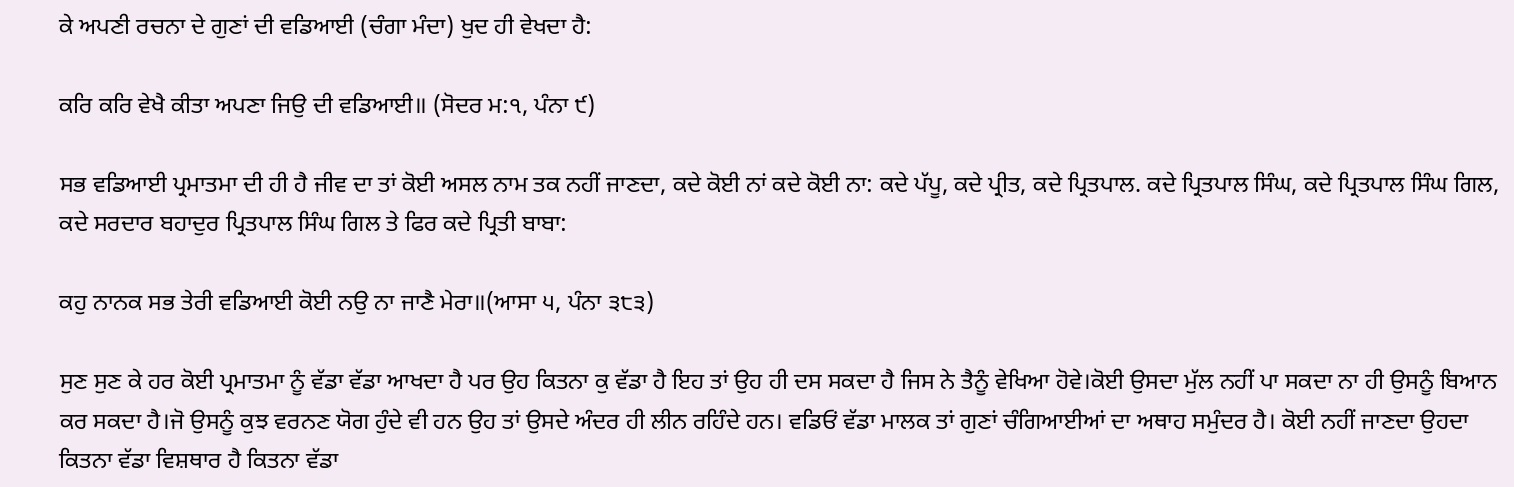ਕੇ ਅਪਣੀ ਰਚਨਾ ਦੇ ਗੁਣਾਂ ਦੀ ਵਡਿਆਈ (ਚੰਗਾ ਮੰਦਾ) ਖੁਦ ਹੀ ਵੇਖਦਾ ਹੈ:

ਕਰਿ ਕਰਿ ਵੇਖੈ ਕੀਤਾ ਅਪਣਾ ਜਿਉ ਦੀ ਵਡਿਆਈ॥ (ਸੋਦਰ ਮ:੧, ਪੰਨਾ ੯)

ਸਭ ਵਡਿਆਈ ਪ੍ਰਮਾਤਮਾ ਦੀ ਹੀ ਹੈ ਜੀਵ ਦਾ ਤਾਂ ਕੋਈ ਅਸਲ ਨਾਮ ਤਕ ਨਹੀਂ ਜਾਣਦਾ, ਕਦੇ ਕੋਈ ਨਾਂ ਕਦੇ ਕੋਈ ਨਾ: ਕਦੇ ਪੱਪੂ, ਕਦੇ ਪ੍ਰੀਤ, ਕਦੇ ਪ੍ਰਿਤਪਾਲ. ਕਦੇ ਪ੍ਰਿਤਪਾਲ ਸਿੰਘ, ਕਦੇ ਪ੍ਰਿਤਪਾਲ ਸਿੰਘ ਗਿਲ, ਕਦੇ ਸਰਦਾਰ ਬਹਾਦੁਰ ਪ੍ਰਿਤਪਾਲ ਸਿੰਘ ਗਿਲ ਤੇ ਫਿਰ ਕਦੇ ਪ੍ਰਿਤੀ ਬਾਬਾ:

ਕਹੁ ਨਾਨਕ ਸਭ ਤੇਰੀ ਵਡਿਆਈ ਕੋਈ ਨਉ ਨਾ ਜਾਣੈ ਮੇਰਾ॥(ਆਸਾ ੫, ਪੰਨਾ ੩੮੩)

ਸੁਣ ਸੁਣ ਕੇ ਹਰ ਕੋਈ ਪ੍ਰਮਾਤਮਾ ਨੂੰ ਵੱਡਾ ਵੱਡਾ ਆਖਦਾ ਹੈ ਪਰ ਉਹ ਕਿਤਨਾ ਕੁ ਵੱਡਾ ਹੈ ਇਹ ਤਾਂ ਉਹ ਹੀ ਦਸ ਸਕਦਾ ਹੈ ਜਿਸ ਨੇ ਤੈਨੂੰ ਵੇਖਿਆ ਹੋਵੇ।ਕੋਈ ਉਸਦਾ ਮੁੱਲ ਨਹੀਂ ਪਾ ਸਕਦਾ ਨਾ ਹੀ ਉਸਨੂੰ ਬਿਆਨ ਕਰ ਸਕਦਾ ਹੈ।ਜੋ ਉਸਨੂੰ ਕੁਝ ਵਰਨਣ ਯੋਗ ਹੁੰਦੇ ਵੀ ਹਨ ਉਹ ਤਾਂ ਉਸਦੇ ਅੰਦਰ ਹੀ ਲੀਨ ਰਹਿੰਦੇ ਹਨ। ਵਡਿਓਂ ਵੱਡਾ ਮਾਲਕ ਤਾਂ ਗੁਣਾਂ ਚੰਗਿਆਈਆਂ ਦਾ ਅਥਾਹ ਸਮੁੰਦਰ ਹੈ। ਕੋਈ ਨਹੀਂ ਜਾਣਦਾ ਉਹਦਾ ਕਿਤਨਾ ਵੱਡਾ ਵਿਸ਼ਥਾਰ ਹੈ ਕਿਤਨਾ ਵੱਡਾ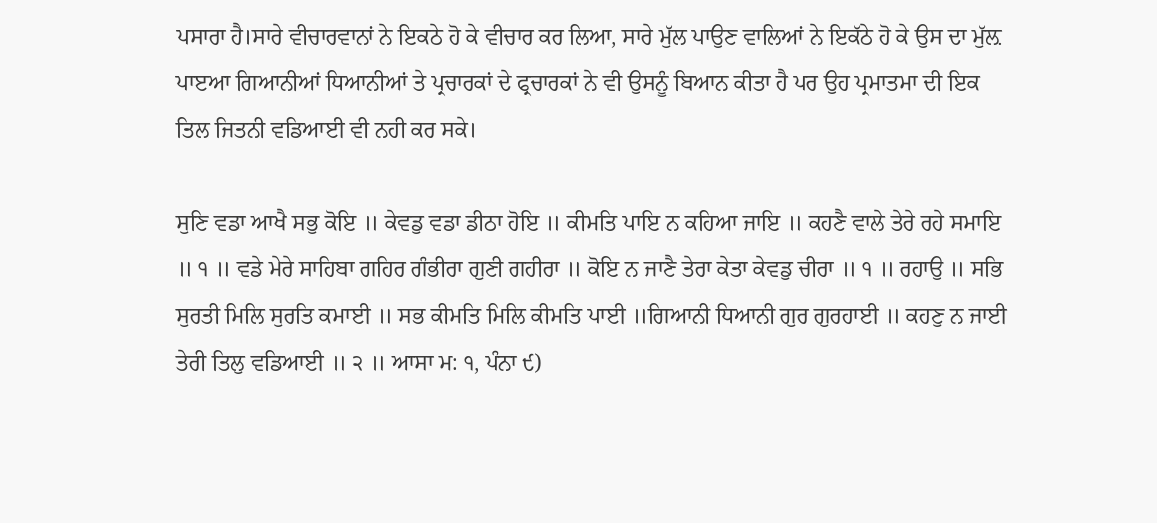ਪਸਾਰਾ ਹੈ।ਸਾਰੇ ਵੀਚਾਰਵਾਨਾਂ ਨੇ ਇਕਠੇ ਹੋ ਕੇ ਵੀਚਾਰ ਕਰ ਲਿਆ, ਸਾਰੇ ਮੁੱਲ ਪਾਉਣ ਵਾਲਿਆਂ ਨੇ ਇਕੱਠੇ ਹੋ ਕੇ ਉਸ ਦਾ ਮੁੱਲ਼ ਪਾੲਆ ਗਿਆਨੀਆਂ ਧਿਆਨੀਆਂ ਤੇ ਪ੍ਰਚਾਰਕਾਂ ਦੇ ਫ੍ਰਚਾਰਕਾਂ ਨੇ ਵੀ ਉਸਨੂੰ ਬਿਆਨ ਕੀਤਾ ਹੈ ਪਰ ਉਹ ਪ੍ਰਮਾਤਮਾ ਦੀ ਇਕ ਤਿਲ ਜਿਤਨੀ ਵਡਿਆਈ ਵੀ ਨਹੀ ਕਰ ਸਕੇ।

ਸੁਣਿ ਵਡਾ ਆਖੈ ਸਭੁ ਕੋਇ ॥ ਕੇਵਡੁ ਵਡਾ ਡੀਠਾ ਹੋਇ ॥ ਕੀਮਤਿ ਪਾਇ ਨ ਕਹਿਆ ਜਾਇ ॥ ਕਹਣੈ ਵਾਲੇ ਤੇਰੇ ਰਹੇ ਸਮਾਇ ॥ ੧ ॥ ਵਡੇ ਮੇਰੇ ਸਾਹਿਬਾ ਗਹਿਰ ਗੰਭੀਰਾ ਗੁਣੀ ਗਹੀਰਾ ॥ ਕੋਇ ਨ ਜਾਣੈ ਤੇਰਾ ਕੇਤਾ ਕੇਵਡੁ ਚੀਰਾ ॥ ੧ ॥ ਰਹਾਉ ॥ ਸਭਿ ਸੁਰਤੀ ਮਿਲਿ ਸੁਰਤਿ ਕਮਾਈ ॥ ਸਭ ਕੀਮਤਿ ਮਿਲਿ ਕੀਮਤਿ ਪਾਈ ॥ਗਿਆਨੀ ਧਿਆਨੀ ਗੁਰ ਗੁਰਹਾਈ ॥ ਕਹਣੁ ਨ ਜਾਈ ਤੇਰੀ ਤਿਲੁ ਵਡਿਆਈ ॥ ੨ ॥ ਆਸਾ ਮ: ੧, ਪੰਨਾ ੯)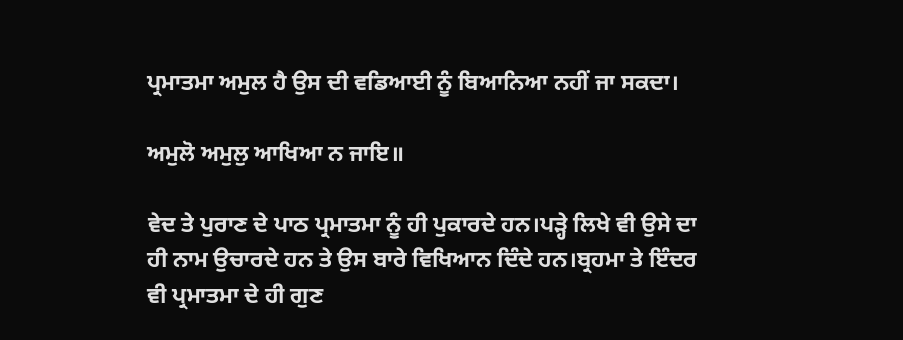ਪ੍ਰਮਾਤਮਾ ਅਮੁਲ ਹੈ ਉਸ ਦੀ ਵਡਿਆਈ ਨੂੰ ਬਿਆਨਿਆ ਨਹੀਂ ਜਾ ਸਕਦਾ।

ਅਮੁਲੋ ਅਮੁਲੁ ਆਖਿਆ ਨ ਜਾਇ॥

ਵੇਦ ਤੇ ਪੁਰਾਣ ਦੇ ਪਾਠ ਪ੍ਰਮਾਤਮਾ ਨੂੰ ਹੀ ਪੁਕਾਰਦੇ ਹਨ।ਪੜ੍ਹੇ ਲਿਖੇ ਵੀ ਉਸੇ ਦਾ ਹੀ ਨਾਮ ਉਚਾਰਦੇ ਹਨ ਤੇ ਉਸ ਬਾਰੇ ਵਿਖਿਆਨ ਦਿੰਦੇ ਹਨ।ਬ੍ਰਹਮਾ ਤੇ ਇੰਦਰ ਵੀ ਪ੍ਰਮਾਤਮਾ ਦੇ ਹੀ ਗੁਣ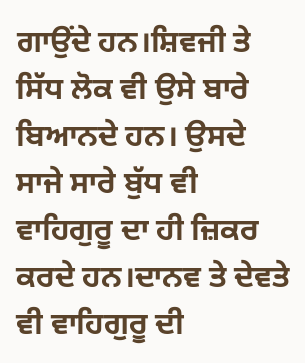ਗਾਉਂਦੇ ਹਨ।ਸ਼ਿਵਜੀ ਤੇ ਸਿੱਧ ਲੋਕ ਵੀ ਉਸੇ ਬਾਰੇ ਬਿਆਨਦੇ ਹਨ। ਉਸਦੇ ਸਾਜੇ ਸਾਰੇ ਬੁੱਧ ਵੀ ਵਾਹਿਗੁਰੂ ਦਾ ਹੀ ਜ਼ਿਕਰ ਕਰਦੇ ਹਨ।ਦਾਨਵ ਤੇ ਦੇਵਤੇ ਵੀ ਵਾਹਿਗੁਰੂ ਦੀ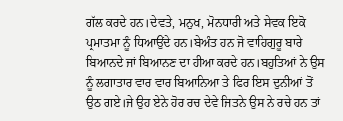ਗੱਲ ਕਰਦੇ ਹਨ।ਦੇਵਤੇ, ਮਨੁਖ, ਮੋਨਧਾਰੀ ਅਤੇ ਸੇਵਕ ਇਕੋ ਪ੍ਰਮਾਤਮਾ ਨੂੰ ਧਿਆਉਂਦੇ ਹਨ।ਬੇਅੰਤ ਹਨ ਜੋ ਵਾਹਿਗੁਰੂ ਬਾਰੇ ਬਿਆਨਦੇ ਜਾਂ ਬਿਆਨਣ ਦਾ ਹੀਆ ਕਰਦੇ ਹਨ।ਬਹੁਤਿਆਂ ਨੇ ਉਸ ਨੂੰ ਲਗਾਤਾਰ ਵਾਰ ਵਾਰ ਬਿਆਨਿਆ ਤੇ ਫਿਰ ਇਸ ਦੁਨੀਆਂ ਤੋਂ ਉਠ ਗਏ।ਜੇ ਉਹ ਏਨੇ ਹੋਰ ਰਚ ਦੇਵੇ ਜਿਤਨੇ ਉਸ ਨੇ ਰਚੇ ਹਨ ਤਾਂ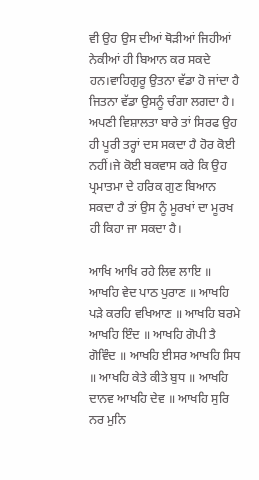ਵੀ ਉਹ ਉਸ ਦੀਆਂ ਥੋੜੀਆਂ ਜਿਹੀਆਂ ਨੇਕੀਆਂ ਹੀ ਬਿਆਨ ਕਰ ਸਕਦੇ ਹਨ।ਵਾਹਿਗੁਰੂ ਉਤਨਾ ਵੱਡਾ ਹੋ ਜਾਂਦਾ ਹੈ ਜਿਤਨਾ ਵੱਡਾ ਉਸਨੂੰ ਚੰਗਾ ਲਗਦਾ ਹੈ। ਅਪਣੀ ਵਿਸ਼ਾਲਤਾ ਬਾਰੇ ਤਾਂ ਸਿਰਫ ਉਹ ਹੀ ਪੂਰੀ ਤਰ੍ਹਾਂ ਦਸ ਸਕਦਾ ਹੈ ਹੋਰ ਕੋਈ ਨਹੀਂ।ਜੇ ਕੋਈ ਬਕਵਾਸ ਕਰੇ ਕਿ ਉਹ ਪ੍ਰਮਾਤਮਾ ਦੇ ਹਰਿਕ ਗੁਣ ਬਿਆਨ ਸਕਦਾ ਹੈ ਤਾਂ ਉਸ ਨੂੰ ਮੂਰਖਾਂ ਦਾ ਮੂਰਖ ਹੀ ਕਿਹਾ ਜਾ ਸਕਦਾ ਹੈ।

ਆਖਿ ਆਖਿ ਰਹੇ ਲਿਵ ਲਾਇ ॥ ਆਖਹਿ ਵੇਦ ਪਾਠ ਪੁਰਾਣ ॥ ਆਖਹਿ ਪੜੇ ਕਰਹਿ ਵਖਿਆਣ ॥ ਆਖਹਿ ਬਰਮੇ ਆਖਹਿ ਇੰਦ ॥ ਆਖਹਿ ਗੋਪੀ ਤੈ ਗੋਵਿੰਦ ॥ ਆਖਹਿ ਈਸਰ ਆਖਹਿ ਸਿਧ ॥ ਆਖਹਿ ਕੇਤੇ ਕੀਤੇ ਬੁਧ ॥ ਆਖਹਿ ਦਾਨਵ ਆਖਹਿ ਦੇਵ ॥ ਆਖਹਿ ਸੁਰਿ ਨਰ ਮੁਨਿ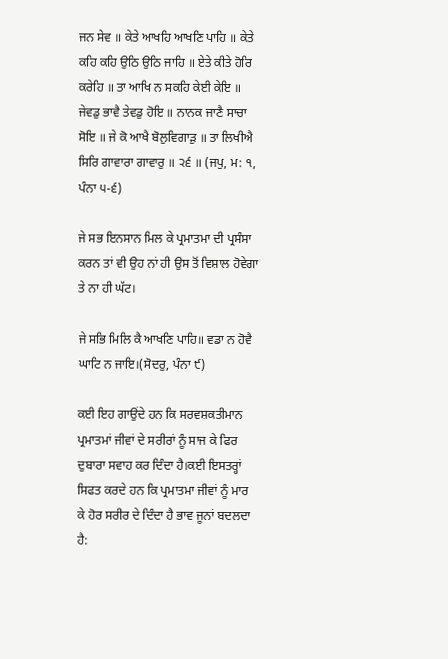ਜਨ ਸੇਵ ॥ ਕੇਤੇ ਆਖਹਿ ਆਖਣਿ ਪਾਹਿ ॥ ਕੇਤੇ ਕਹਿ ਕਹਿ ਉਠਿ ਉਠਿ ਜਾਹਿ ॥ ਏਤੇ ਕੀਤੇ ਹੋਰਿ ਕਰੇਹਿ ॥ ਤਾ ਆਖਿ ਨ ਸਕਹਿ ਕੇਈ ਕੇਇ ॥ ਜੇਵਡੁ ਭਾਵੈ ਤੇਵਡੁ ਹੋਇ ॥ ਨਾਨਕ ਜਾਣੈ ਸਾਚਾ ਸੋਇ ॥ ਜੇ ਕੋ ਆਖੈ ਬੋਲੁਵਿਗਾੜੁ ॥ ਤਾ ਲਿਖੀਐ ਸਿਰਿ ਗਾਵਾਰਾ ਗਾਵਾਰੁ ॥ ੨੬ ॥ (ਜਪੁ, ਮ: ੧, ਪੰਨਾ ੫-੬)

ਜੇ ਸਭ ਇਨਸਾਨ ਮਿਲ ਕੇ ਪ੍ਰਮਾਤਮਾ ਦੀ ਪ੍ਰਸੰਸਾ ਕਰਨ ਤਾਂ ਵੀ ਉਹ ਨਾਂ ਹੀ ਉਸ ਤੋਂ ਵਿਸ਼ਾਲ ਹੋਵੇਗਾ ਤੇ ਨਾ ਹੀ ਘੱਟ।

ਜੇ ਸਭਿ ਮਿਲਿ ਕੈ ਆਖਣਿ ਪਾਹਿ॥ ਵਡਾ ਨ ਹੋਵੈ ਘਾਟਿ ਨ ਜਾਇ।(ਸੋਦਰੁ, ਪੰਨਾ ੯)

ਕਈ ਇਹ ਗਾਉਂਦੇ ਹਨ ਕਿ ਸਰਵਸ਼ਕਤੀਮਾਨ ਪ੍ਰਮਾਤਮਾਂ ਜੀਵਾਂ ਦੇ ਸਰੀਰਾਂ ਨੂੰ ਸਾਜ ਕੇ ਫਿਰ ਦੁਬਾਰਾ ਸਵਾਹ ਕਰ ਦਿੰਦਾ ਹੈ।ਕਈ ਇਸਤਰ੍ਹਾਂ ਸਿਫਤ ਕਰਦੇ ਹਨ ਕਿ ਪ੍ਰਮਾਤਮਾ ਜੀਵਾਂ ਨੂੰ ਮਾਰ ਕੇ ਹੋਰ ਸਰੀਰ ਦੇ ਦਿੰਦਾ ਹੈ ਭਾਵ ਜੂਨਾਂ ਬਦਲਦਾ ਹੈ: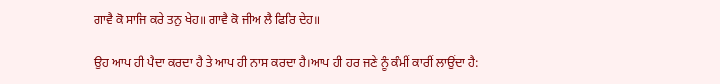ਗਾਵੈ ਕੋ ਸਾਜਿ ਕਰੇ ਤਨੁ ਖੇਹ॥ ਗਾਵੈ ਕੋ ਜੀਅ ਲੈ ਫਿਰਿ ਦੇਹ॥

ਉਹ ਆਪ ਹੀ ਪੈਦਾ ਕਰਦਾ ਹੈ ਤੇ ਆਪ ਹੀ ਨਾਸ ਕਰਦਾ ਹੈ।ਆਪ ਹੀ ਹਰ ਜਣੇ ਨੂੰ ਕੰਮੀਂ ਕਾਰੀਂ ਲਾਉਂਦਾ ਹੈ: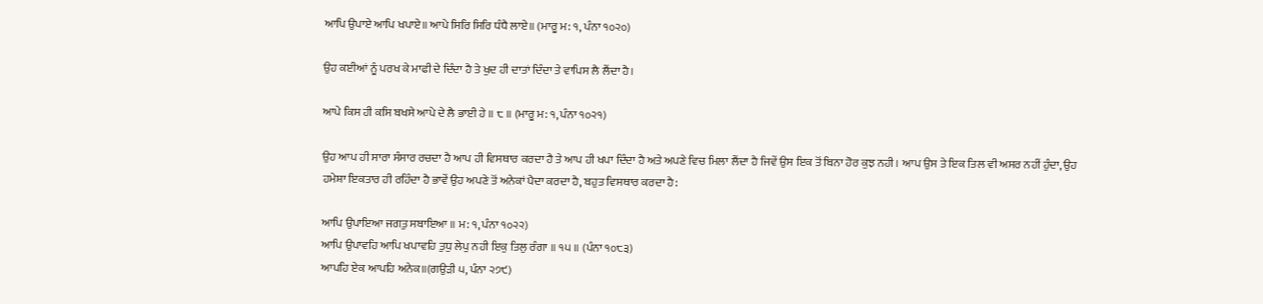ਆਪਿ ਉਪਾਏ ਆਪਿ ਖਪਾਏ॥ ਆਪੇ ਸਿਰਿ ਸਿਰਿ ਧੰਧੈ ਲਾਏ॥ (ਮਾਰੂ ਮ: ੧, ਪੰਨਾ ੧੦੨੦)

ਉਹ ਕਈਆਂ ਨੂੰ ਪਰਖ ਕੇ ਮਾਫੀ ਦੇ ਦਿੰਦਾ ਹੈ ਤੇ ਖੁਦ ਹੀ ਦਾਤਾਂ ਦਿੰਦਾ ਤੇ ਵਾਪਿਸ ਲੈ ਲੈਂਦਾ ਹੈ।

ਆਪੇ ਕਿਸ ਹੀ ਕਸਿ ਬਖਸੇ ਆਪੇ ਦੇ ਲੈ ਭਾਈ ਹੇ ॥ ੮ ॥ (ਮਾਰੂ ਮ: ੧, ਪੰਨਾ ੧੦੨੧)

ਉਹ ਆਪ ਹੀ ਸਾਰਾ ਸੰਸਾਰ ਰਚਦਾ ਹੈ ਆਪ ਹੀ ਵਿਸਥਾਰ ਕਰਦਾ ਹੈ ਤੇ ਆਪ ਹੀ ਖਪਾ ਦਿੰਦਾ ਹੈ ਅਤੇ ਅਪਣੇ ਵਿਚ ਮਿਲਾ ਲੈਂਦਾ ਹੈ ਜਿਵੇਂ ਉਸ ਇਕ ਤੋਂ ਬਿਨਾ ਹੋਰ ਕੁਝ ਨਹੀ। ਆਪ ਉਸ ਤੇ ਇਕ ਤਿਲ ਵੀ ਅਸਰ ਨਹੀਂ ਹੁੰਦਾ, ਉਹ ਹਮੇਸ਼ਾ ਇਕਤਾਰ ਹੀ ਰਹਿੰਦਾ ਹੈ ਭਾਵੇਂ ਉਹ ਅਪਣੇ ਤੋਂ ਅਨੇਕਾਂ ਪੈਦਾ ਕਰਦਾ ਹੈ, ਬਹੁਤ ਵਿਸਥਾਰ ਕਰਦਾ ਹੈ:

ਆਪਿ ਉਪਾਇਆ ਜਗਤੁ ਸਬਾਇਆ ॥ ਮ: ੧, ਪੰਨਾ ੧੦੨੨)
ਆਪਿ ਉਪਾਵਹਿ ਆਪਿ ਖਪਾਵਹਿ ਤੁਧੁ ਲੇਪੁ ਨਹੀ ਇਕੁ ਤਿਲੁ ਰੰਗਾ ॥ ੧੫ ॥ (ਪੰਨਾ ੧੦੮੩)
ਆਪਹਿ ਏਕ ਆਪਹਿ ਅਨੇਕ॥(ਗਉੜੀ ੫, ਪੰਨਾ ੨੭੯)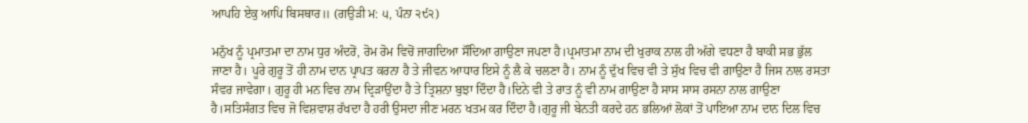ਆਪਹਿ ਏਕੁ ਆਪਿ ਬਿਸਥਾਰ॥ (ਗਉੜੀ ਮ: ੫, ਪੰਨਾ ੨੯੨)

ਮਨੁੱਖ ਨੂੰ ਪ੍ਰਮਾਤਮਾ ਦਾ ਨਾਮ ਧੁਰ ਅੰਦਰੋਂ, ਰੋਮ ਰੋਮ ਵਿਚੋਂ ਜਾਗਦਿਆ ਸੌਂਦਿਆ ਗਾਉਣਾ ਜਪਣਾ ਹੈ।ਪ੍ਰਮਾਤਮਾ ਨਾਮ ਦੀ ਖੁਰਾਕ ਨਾਲ ਹੀ ਅੱਗੇ ਵਧਣਾ ਹੈ ਬਾਕੀ ਸਭ ਭੁੱਲ ਜਾਣਾ ਹੈ। ਪੂਰੇ ਗੁਰੂ ਤੋਂ ਹੀ ਨਾਮ ਦਾਨ ਪ੍ਰਾਪਤ ਕਰਨਾ ਹੈ ਤੇ ਜੀਵਨ ਆਧਾਰ ਇਸੇ ਨੂੰ ਲੈ ਕੇ ਚਲਣਾ ਹੈ। ਨਾਮ ਨੂੰ ਦੁੱਖ ਵਿਚ ਵੀ ਤੇ ਸੁੱਖ ਵਿਚ ਵੀ ਗਾਉਣਾ ਹੈ ਜਿਸ ਨਾਲ ਰਸਤਾ ਸੰਵਰ ਜਾਵੇਗਾ। ਗੁਰੂ ਹੀ ਮਨ ਵਿਚ ਨਾਮ ਦ੍ਰਿੜਾਉਂਦਾ ਹੈ ਤੇ ਤ੍ਰਿਸ਼ਨਾ ਬੁਝਾ ਦਿੰਦਾ ਹੈ।ਦਿਨੇ ਵੀ ਤੇ ਰਾਤ ਨੂੰ ਵੀ ਨਾਮ ਗਾਉਣਾ ਹੈ ਸਾਸ ਸਾਸ ਰਸਨਾ ਨਾਲ ਗਾਉਣਾ ਹੈ।ਸਤਿਸੰਗਤ ਵਿਚ ਜੋ ਵਿਸ਼ਵਾਸ਼ ਰੱਖਦਾ ਹੈ ਹਰੀ ਉਸਦਾ ਜੀਣ ਮਰਨ ਖਤਮ ਕਰ ਦਿੰਦਾ ਹੈ।ਗੁਰੂ ਜੀ ਬੇਨਤੀ ਕਰਦੇ ਹਨ ਭਲਿਆਂ ਲੋਕਾਂ ਤੋਂ ਪਾਇਆ ਨਾਮ ਦਾਨ ਦਿਲ ਵਿਚ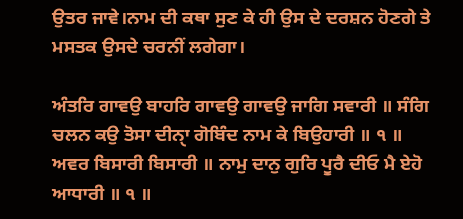ਉਤਰ ਜਾਵੇ।ਨਾਮ ਦੀ ਕਥਾ ਸੁਣ ਕੇ ਹੀ ਉਸ ਦੇ ਦਰਸ਼ਨ ਹੋਣਗੇ ਤੇ ਮਸਤਕ ਉਸਦੇ ਚਰਨੀਂ ਲਗੇਗਾ।

ਅੰਤਰਿ ਗਾਵਉ ਬਾਹਰਿ ਗਾਵਉ ਗਾਵਉ ਜਾਗਿ ਸਵਾਰੀ ॥ ਸੰਗਿ ਚਲਨ ਕਉ ਤੋਸਾ ਦੀਨੑਾ ਗੋਬਿੰਦ ਨਾਮ ਕੇ ਬਿਉਹਾਰੀ ॥ ੧ ॥ ਅਵਰ ਬਿਸਾਰੀ ਬਿਸਾਰੀ ॥ ਨਾਮੁ ਦਾਨੁ ਗੁਰਿ ਪੂਰੈ ਦੀਓ ਮੈ ਏਹੋ ਆਧਾਰੀ ॥ ੧ ॥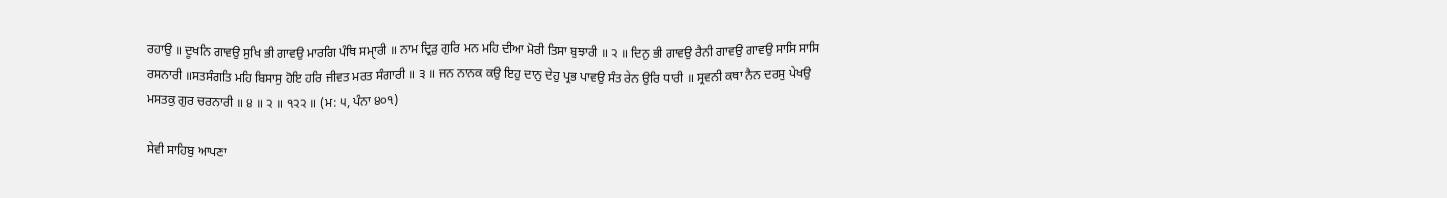ਰਹਾਉ ॥ ਦੂਖਨਿ ਗਾਵਉ ਸੁਖਿ ਭੀ ਗਾਵਉ ਮਾਰਗਿ ਪੰਥਿ ਸਮੑਾਰੀ ॥ ਨਾਮ ਦ੍ਰਿੜੁ ਗੁਰਿ ਮਨ ਮਹਿ ਦੀਆ ਮੋਰੀ ਤਿਸਾ ਬੁਝਾਰੀ ॥ ੨ ॥ ਦਿਨੁ ਭੀ ਗਾਵਉ ਰੈਨੀ ਗਾਵਉ ਗਾਵਉ ਸਾਸਿ ਸਾਸਿ ਰਸਨਾਰੀ ॥ਸਤਸੰਗਤਿ ਮਹਿ ਬਿਸਾਸੁ ਹੋਇ ਹਰਿ ਜੀਵਤ ਮਰਤ ਸੰਗਾਰੀ ॥ ੩ ॥ ਜਨ ਨਾਨਕ ਕਉ ਇਹੁ ਦਾਨੁ ਦੇਹੁ ਪ੍ਰਭ ਪਾਵਉ ਸੰਤ ਰੇਨ ਉਰਿ ਧਾਰੀ ॥ ਸ੍ਰਵਨੀ ਕਥਾ ਨੈਨ ਦਰਸੁ ਪੇਖਉ ਮਸਤਕੁ ਗੁਰ ਚਰਨਾਰੀ ॥ ੪ ॥ ੨ ॥ ੧੨੨ ॥ (ਮ: ੫, ਪੰਨਾ ੪੦੧)

ਸੇਵੀ ਸਾਹਿਬੁ ਆਪਣਾ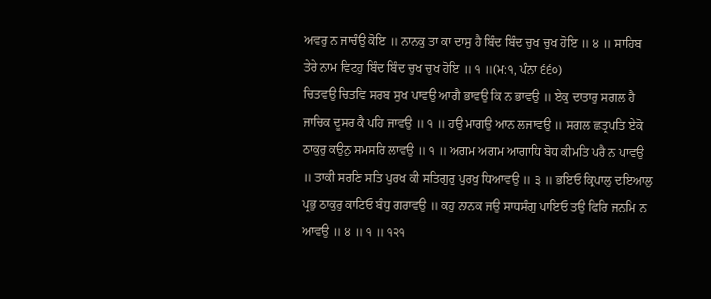ਅਵਰੁ ਨ ਜਾਚੰਉ ਕੋਇ ॥ ਨਾਨਕੁ ਤਾ ਕਾ ਦਾਸੁ ਹੈ ਬਿੰਦ ਬਿੰਦ ਚੁਖ ਚੁਖ ਹੋਇ ॥ ੪ ॥ ਸਾਹਿਬ ਤੇਰੇ ਨਾਮ ਵਿਟਹੁ ਬਿੰਦ ਬਿੰਦ ਚੁਖ ਚੁਖ ਹੋਇ ॥ ੧ ॥(ਮ:੧, ਪੰਨਾ ੬੬੦)
ਚਿਤਵਉ ਚਿਤਵਿ ਸਰਬ ਸੁਖ ਪਾਵਉ ਆਗੈ ਭਾਵਉ ਕਿ ਨ ਭਾਵਉ ॥ ਏਕੁ ਦਾਤਾਰੁ ਸਗਲ ਹੈ ਜਾਚਿਕ ਦੂਸਰ ਕੈ ਪਹਿ ਜਾਵਉ ॥ ੧ ॥ ਹਉ ਮਾਗਉ ਆਨ ਲਜਾਵਉ ॥ ਸਗਲ ਛਤ੍ਰਪਤਿ ਏਕੋ ਠਾਕੁਰੁ ਕਉਨੁ ਸਮਸਰਿ ਲਾਵਉ ॥ ੧ ॥ ਅਗਮ ਅਗਮ ਆਗਾਧਿ ਬੋਧ ਕੀਮਤਿ ਪਰੈ ਨ ਪਾਵਉ ॥ ਤਾਕੀ ਸਰਣਿ ਸਤਿ ਪੁਰਖ ਕੀ ਸਤਿਗੁਰੁ ਪੁਰਖੁ ਧਿਆਵਉ ॥ ੩ ॥ ਭਇਓ ਕ੍ਰਿਪਾਲੁ ਦਇਆਲੁ ਪ੍ਰਭੁ ਠਾਕੁਰੁ ਕਾਟਿਓ ਬੰਧੁ ਗਰਾਵਉ ॥ ਕਹੁ ਨਾਨਕ ਜਉ ਸਾਧਸੰਗੁ ਪਾਇਓ ਤਉ ਫਿਰਿ ਜਨਮਿ ਨ ਆਵਉ ॥ ੪ ॥ ੧ ॥ ੧੨੧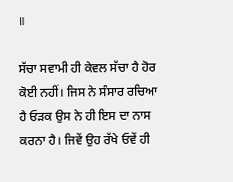॥

ਸੱਚਾ ਸਵਾਮੀ ਹੀ ਕੇਵਲ ਸੱਚਾ ਹੈ ਹੋਰ ਕੋਈ ਨਹੀਂ। ਜਿਸ ਨੇ ਸੰਸਾਰ ਰਚਿਆ ਹੈ ਓੜਕ ਉਸ ਨੇ ਹੀ ਇਸ ਦਾ ਨਾਸ ਕਰਨਾ ਹੈ। ਜਿਵੇਂ ਉਹ ਰੱਖੇ ਓਵੇਂ ਹੀ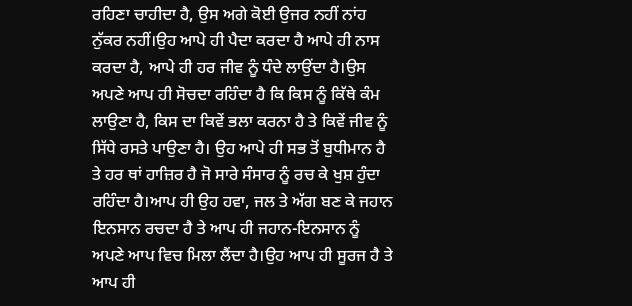ਰਹਿਣਾ ਚਾਹੀਦਾ ਹੈ, ਉਸ ਅਗੇ ਕੋਈ ਉਜਰ ਨਹੀਂ ਨਾਂਹ ਨੁੱਕਰ ਨਹੀਂ।ਉਹ ਆਪੇ ਹੀ ਪੈਦਾ ਕਰਦਾ ਹੈ ਆਪੇ ਹੀ ਨਾਸ ਕਰਦਾ ਹੈ, ਆਪੇ ਹੀ ਹਰ ਜੀਵ ਨੂੰ ਧੰਦੇ ਲਾਉਂਦਾ ਹੈ।ਉਸ ਅਪਣੇ ਆਪ ਹੀ ਸੋਚਦਾ ਰਹਿੰਦਾ ਹੈ ਕਿ ਕਿਸ ਨੂੰ ਕਿੱਥੇ ਕੰਮ ਲਾਉਣਾ ਹੈ, ਕਿਸ ਦਾ ਕਿਵੇਂ ਭਲਾ ਕਰਨਾ ਹੈ ਤੇ ਕਿਵੇਂ ਜੀਵ ਨੂੰ ਸਿੱਧੇ ਰਸਤੇ ਪਾਉਣਾ ਹੈ। ਉਹ ਆਪੇ ਹੀ ਸਭ ਤੋਂ ਬੁਧੀਮਾਨ ਹੈ ਤੇ ਹਰ ਥਾਂ ਹਾਜ਼ਿਰ ਹੈ ਜੋ ਸਾਰੇ ਸੰਸਾਰ ਨੂੰ ਰਚ ਕੇ ਖੁਸ਼ ਹੁੰਦਾ ਰਹਿੰਦਾ ਹੈ।ਆਪ ਹੀ ਉਹ ਹਵਾ, ਜਲ ਤੇ ਅੱਗ ਬਣ ਕੇ ਜਹਾਨ ਇਨਸਾਨ ਰਚਦਾ ਹੈ ਤੇ ਆਪ ਹੀ ਜਹਾਨ-ਇਨਸਾਨ ਨੂੰ ਅਪਣੇ ਆਪ ਵਿਚ ਮਿਲਾ ਲੈਂਦਾ ਹੈ।ਉਹ ਆਪ ਹੀ ਸੂਰਜ ਹੈ ਤੇ ਆਪ ਹੀ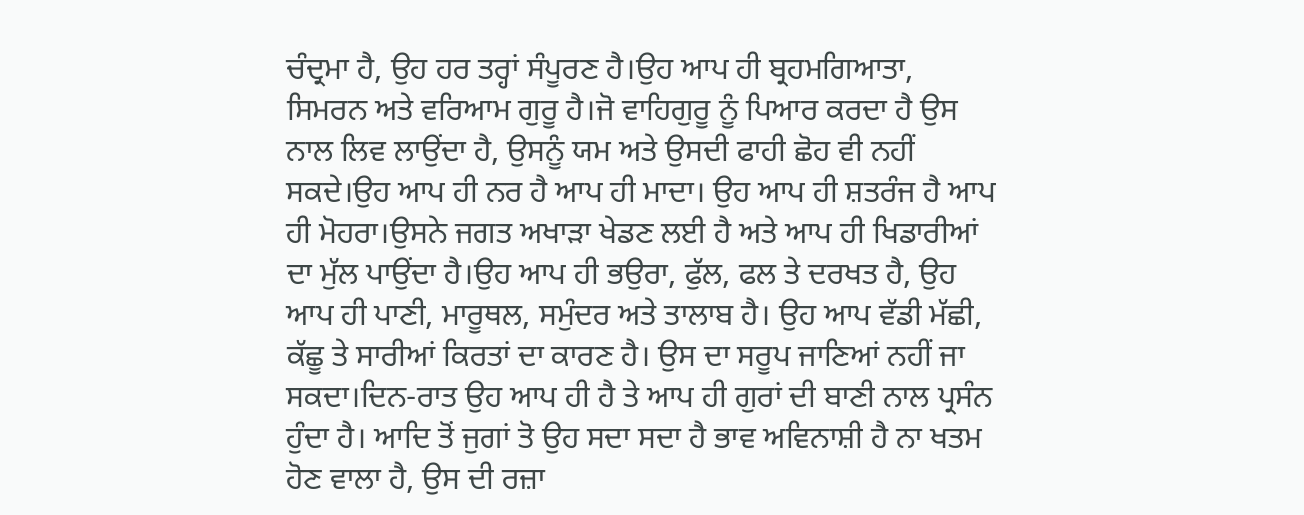ਚੰਦ੍ਰਮਾ ਹੈ, ਉਹ ਹਰ ਤਰ੍ਹਾਂ ਸੰਪੂਰਣ ਹੈ।ਉਹ ਆਪ ਹੀ ਬ੍ਰਹਮਗਿਆਤਾ, ਸਿਮਰਨ ਅਤੇ ਵਰਿਆਮ ਗੁਰੂ ਹੈ।ਜੋ ਵਾਹਿਗੁਰੂ ਨੂੰ ਪਿਆਰ ਕਰਦਾ ਹੈ ਉਸ ਨਾਲ ਲਿਵ ਲਾਉਂਦਾ ਹੈ, ਉਸਨੂੰ ਯਮ ਅਤੇ ਉਸਦੀ ਫਾਹੀ ਛੋਹ ਵੀ ਨਹੀਂ ਸਕਦੇ।ਉਹ ਆਪ ਹੀ ਨਰ ਹੈ ਆਪ ਹੀ ਮਾਦਾ। ਉਹ ਆਪ ਹੀ ਸ਼ਤਰੰਜ ਹੈ ਆਪ ਹੀ ਮੋਹਰਾ।ਉਸਨੇ ਜਗਤ ਅਖਾੜਾ ਖੇਡਣ ਲਈ ਹੈ ਅਤੇ ਆਪ ਹੀ ਖਿਡਾਰੀਆਂ ਦਾ ਮੁੱਲ ਪਾਉਂਦਾ ਹੈ।ਉਹ ਆਪ ਹੀ ਭਉਰਾ, ਫੁੱਲ, ਫਲ ਤੇ ਦਰਖਤ ਹੈ, ਉਹ ਆਪ ਹੀ ਪਾਣੀ, ਮਾਰੂਥਲ, ਸਮੁੰਦਰ ਅਤੇ ਤਾਲਾਬ ਹੈ। ਉਹ ਆਪ ਵੱਡੀ ਮੱਛੀ, ਕੱਛੂ ਤੇ ਸਾਰੀਆਂ ਕਿਰਤਾਂ ਦਾ ਕਾਰਣ ਹੈ। ਉਸ ਦਾ ਸਰੂਪ ਜਾਣਿਆਂ ਨਹੀਂ ਜਾ ਸਕਦਾ।ਦਿਨ-ਰਾਤ ਉਹ ਆਪ ਹੀ ਹੈ ਤੇ ਆਪ ਹੀ ਗੁਰਾਂ ਦੀ ਬਾਣੀ ਨਾਲ ਪ੍ਰਸੰਨ ਹੁੰਦਾ ਹੈ। ਆਦਿ ਤੋਂ ਜੁਗਾਂ ਤੋ ਉਹ ਸਦਾ ਸਦਾ ਹੈ ਭਾਵ ਅਵਿਨਾਸ਼ੀ ਹੈ ਨਾ ਖਤਮ ਹੋਣ ਵਾਲਾ ਹੈ, ਉਸ ਦੀ ਰਜ਼ਾ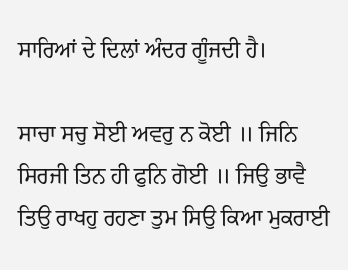ਸਾਰਿਆਂ ਦੇ ਦਿਲਾਂ ਅੰਦਰ ਗੂੰਜਦੀ ਹੈ।

ਸਾਚਾ ਸਚੁ ਸੋਈ ਅਵਰੁ ਨ ਕੋਈ ॥ ਜਿਨਿ ਸਿਰਜੀ ਤਿਨ ਹੀ ਫੁਨਿ ਗੋਈ ॥ ਜਿਉ ਭਾਵੈ ਤਿਉ ਰਾਖਹੁ ਰਹਣਾ ਤੁਮ ਸਿਉ ਕਿਆ ਮੁਕਰਾਈ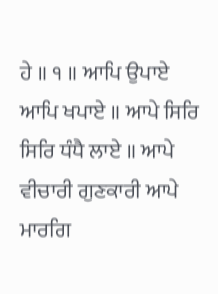ਹੇ ॥ ੧ ॥ ਆਪਿ ਉਪਾਏ ਆਪਿ ਖਪਾਏ ॥ ਆਪੇ ਸਿਰਿ ਸਿਰਿ ਧੰਧੈ ਲਾਏ ॥ ਆਪੇ ਵੀਚਾਰੀ ਗੁਣਕਾਰੀ ਆਪੇ ਮਾਰਗਿ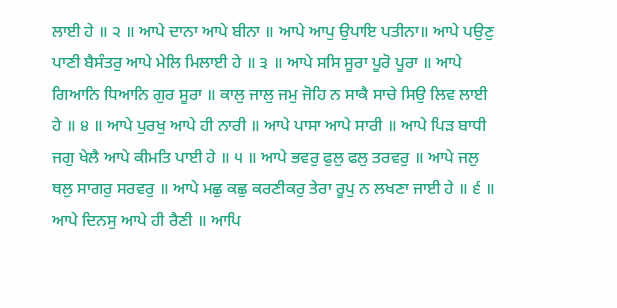ਲਾਈ ਹੇ ॥ ੨ ॥ ਆਪੇ ਦਾਨਾ ਆਪੇ ਬੀਨਾ ॥ ਆਪੇ ਆਪੁ ਉਪਾਇ ਪਤੀਨਾ॥ ਆਪੇ ਪਉਣੁ ਪਾਣੀ ਬੈਸੰਤਰੁ ਆਪੇ ਮੇਲਿ ਮਿਲਾਈ ਹੇ ॥ ੩ ॥ ਆਪੇ ਸਸਿ ਸੂਰਾ ਪੂਰੋ ਪੂਰਾ ॥ ਆਪੇ ਗਿਆਨਿ ਧਿਆਨਿ ਗੁਰ ਸੂਰਾ ॥ ਕਾਲੁ ਜਾਲੁ ਜਮੁ ਜੋਹਿ ਨ ਸਾਕੈ ਸਾਚੇ ਸਿਉ ਲਿਵ ਲਾਈ ਹੇ ॥ ੪ ॥ ਆਪੇ ਪੁਰਖੁ ਆਪੇ ਹੀ ਨਾਰੀ ॥ ਆਪੇ ਪਾਸਾ ਆਪੇ ਸਾਰੀ ॥ ਆਪੇ ਪਿੜ ਬਾਧੀ ਜਗੁ ਖੇਲੈ ਆਪੇ ਕੀਮਤਿ ਪਾਈ ਹੇ ॥ ੫ ॥ ਆਪੇ ਭਵਰੁ ਫੁਲੁ ਫਲੁ ਤਰਵਰੁ ॥ ਆਪੇ ਜਲੁ ਥਲੁ ਸਾਗਰੁ ਸਰਵਰੁ ॥ ਆਪੇ ਮਛੁ ਕਛੁ ਕਰਣੀਕਰੁ ਤੇਰਾ ਰੂਪੁ ਨ ਲਖਣਾ ਜਾਈ ਹੇ ॥ ੬ ॥ ਆਪੇ ਦਿਨਸੁ ਆਪੇ ਹੀ ਰੈਣੀ ॥ ਆਪਿ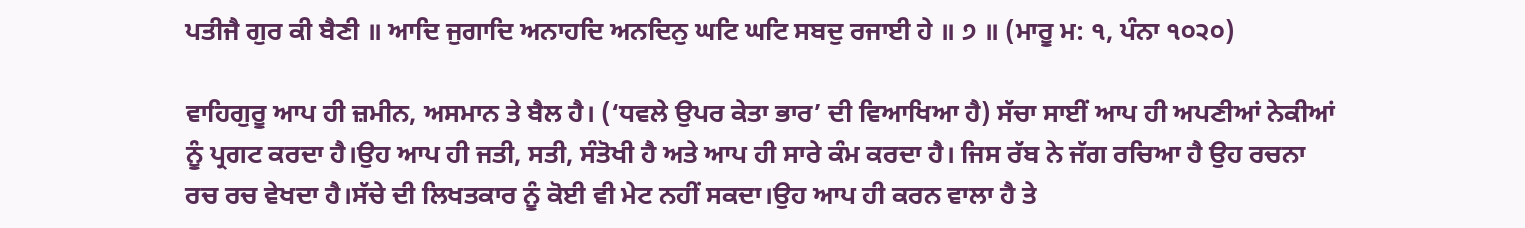ਪਤੀਜੈ ਗੁਰ ਕੀ ਬੈਣੀ ॥ ਆਦਿ ਜੁਗਾਦਿ ਅਨਾਹਦਿ ਅਨਦਿਨੁ ਘਟਿ ਘਟਿ ਸਬਦੁ ਰਜਾਈ ਹੇ ॥ ੭ ॥ (ਮਾਰੂ ਮ: ੧, ਪੰਨਾ ੧੦੨੦)

ਵਾਹਿਗੁਰੂ ਆਪ ਹੀ ਜ਼ਮੀਨ, ਅਸਮਾਨ ਤੇ ਬੈਲ ਹੈ। (‘ਧਵਲੇ ਉਪਰ ਕੇਤਾ ਭਾਰ’ ਦੀ ਵਿਆਖਿਆ ਹੈ) ਸੱਚਾ ਸਾਈਂ ਆਪ ਹੀ ਅਪਣੀਆਂ ਨੇਕੀਆਂ ਨੂੰ ਪ੍ਰਗਟ ਕਰਦਾ ਹੈ।ਉਹ ਆਪ ਹੀ ਜਤੀ, ਸਤੀ, ਸੰਤੋਖੀ ਹੈ ਅਤੇ ਆਪ ਹੀ ਸਾਰੇ ਕੰਮ ਕਰਦਾ ਹੈ। ਜਿਸ ਰੱਬ ਨੇ ਜੱਗ ਰਚਿਆ ਹੈ ਉਹ ਰਚਨਾ ਰਚ ਰਚ ਵੇਖਦਾ ਹੈ।ਸੱਚੇ ਦੀ ਲਿਖਤਕਾਰ ਨੂੰ ਕੋਈ ਵੀ ਮੇਟ ਨਹੀਂ ਸਕਦਾ।ਉਹ ਆਪ ਹੀ ਕਰਨ ਵਾਲਾ ਹੈ ਤੇ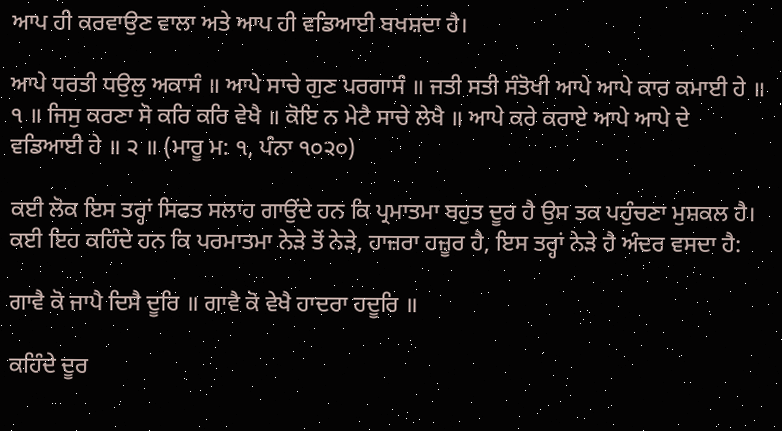ਆਪ ਹੀ ਕਰਵਾਉਣ ਵਾਲਾ ਅਤੇ ਆਪ ਹੀ ਵਡਿਆਈ ਬਖਸ਼ਦਾ ਹੈ।

ਆਪੇ ਧਰਤੀ ਧਉਲੁ ਅਕਾਸੰ ॥ ਆਪੇ ਸਾਚੇ ਗੁਣ ਪਰਗਾਸੰ ॥ ਜਤੀ ਸਤੀ ਸੰਤੋਖੀ ਆਪੇ ਆਪੇ ਕਾਰ ਕਮਾਈ ਹੇ ॥ ੧ ॥ ਜਿਸੁ ਕਰਣਾ ਸੋ ਕਰਿ ਕਰਿ ਵੇਖੈ ॥ ਕੋਇ ਨ ਮੇਟੈ ਸਾਚੇ ਲੇਖੈ ॥ ਆਪੇ ਕਰੇ ਕਰਾਏ ਆਪੇ ਆਪੇ ਦੇ ਵਡਿਆਈ ਹੇ ॥ ੨ ॥ (ਮਾਰੂ ਮ: ੧, ਪੰਨਾ ੧੦੨੦)

ਕਈ ਲੋਕ ਇਸ ਤਰ੍ਹਾਂ ਸਿਫਤ ਸਲਾਹ ਗਾਉਂਦੇ ਹਨ ਕਿ ਪ੍ਰਮਾਤਮਾ ਬਹੁਤ ਦੂਰ ਹੈ ਉਸ ਤਕ ਪਹੁੰਚਣਾ ਮੁਸ਼ਕਲ ਹੈ। ਕਈ ਇਹ ਕਹਿੰਦੇ ਹਨ ਕਿ ਪਰਮਾਤਮਾ ਨੇੜੇ ਤੋਂ ਨੇੜੇ, ਹਾਜ਼ਰਾ ਹਜ਼ੂਰ ਹੈ, ਇਸ ਤਰ੍ਹਾਂ ਨੇੜੇ ਹੈ ਅੰਦਰ ਵਸਦਾ ਹੈ:

ਗਾਵੈ ਕੋ ਜਾਪੈ ਦਿਸੈ ਦੂਰਿ ॥ ਗਾਵੈ ਕੋ ਵੇਖੈ ਹਾਦਰਾ ਹਦੂਰਿ ॥

ਕਹਿੰਦੇ ਦੂਰ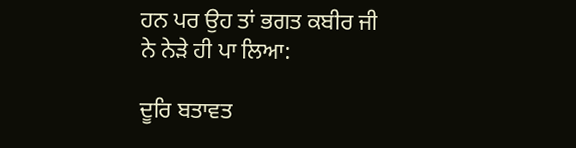ਹਨ ਪਰ ਉਹ ਤਾਂ ਭਗਤ ਕਬੀਰ ਜੀ ਨੇ ਨੇੜੇ ਹੀ ਪਾ ਲਿਆ:

ਦੂਰਿ ਬਤਾਵਤ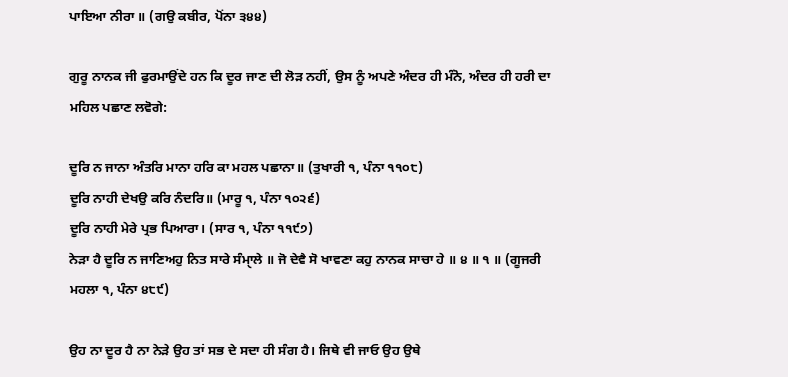ਪਾਇਆ ਨੀਰਾ ॥ (ਗਉ ਕਬੀਰ, ਪੋਂਨਾ ੩੪੪)

ਗੁਰੂ ਨਾਨਕ ਜੀ ਫੁਰਮਾਉਂਦੇ ਹਨ ਕਿ ਦੂਰ ਜਾਣ ਦੀ ਲੋੜ ਨਹੀਂ, ਉਸ ਨੂੰ ਅਪਣੇ ਅੰਦਰ ਹੀ ਮੰਨੋ, ਅੰਦਰ ਹੀ ਹਰੀ ਦਾ ਮਹਿਲ ਪਛਾਣ ਲਵੋਗੇ:

ਦੂਰਿ ਨ ਜਾਨਾ ਅੰਤਰਿ ਮਾਨਾ ਹਰਿ ਕਾ ਮਹਲ ਪਛਾਨਾ॥ (ਤੁਖਾਰੀ ੧, ਪੰਨਾ ੧੧੦੮)
ਦੂਰਿ ਨਾਹੀ ਦੇਖਉ ਕਰਿ ਨੰਦਰਿ॥ (ਮਾਰੂ ੧, ਪੰਨਾ ੧੦੨੬)
ਦੂਰਿ ਨਾਹੀ ਮੇਰੇ ਪ੍ਰਭ ਪਿਆਰਾ। (ਸਾਰ ੧, ਪੰਨਾ ੧੧੯੭)
ਨੇੜਾ ਹੈ ਦੂਰਿ ਨ ਜਾਣਿਅਹੁ ਨਿਤ ਸਾਰੇ ਸੰਮਾੑਲੇ ॥ ਜੋ ਦੇਵੈ ਸੋ ਖਾਵਣਾ ਕਹੁ ਨਾਨਕ ਸਾਚਾ ਹੇ ॥ ੪ ॥ ੧ ॥ (ਗੂਜਰੀ ਮਹਲਾ ੧, ਪੰਨਾ ੪੮੯)

ਉਹ ਨਾ ਦੂਰ ਹੈ ਨਾ ਨੇੜੇ ਉਹ ਤਾਂ ਸਭ ਦੇ ਸਦਾ ਹੀ ਸੰਗ ਹੈ। ਜਿਥੇ ਵੀ ਜਾਓ ਉਹ ਉਥੇ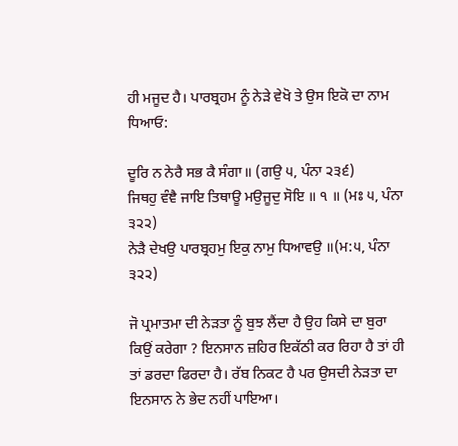ਹੀ ਮਜੂਦ ਹੈ। ਪਾਰਬ੍ਰਹਮ ਨੂੰ ਨੇੜੇ ਵੇਖੋ ਤੇ ਉਸ ਇਕੋ ਦਾ ਨਾਮ ਧਿਆਓ:

ਦੂਰਿ ਨ ਨੇਰੈ ਸਭ ਕੈ ਸੰਗਾ॥ (ਗਉ ੫, ਪੰਨਾ ੨੩੬)
ਜਿਥਹੁ ਵੰਞੈ ਜਾਇ ਤਿਥਾਊ ਮਉਜੂਦੁ ਸੋਇ ॥ ੧ ॥ (ਮਃ ੫, ਪੰਨਾ ੩੨੨)
ਨੇੜੈ ਦੇਖਉ ਪਾਰਬ੍ਰਹਮੁ ਇਕੁ ਨਾਮੁ ਧਿਆਵਉ ॥(ਮ:੫, ਪੰਨਾ ੩੨੨)

ਜੋ ਪ੍ਰਮਾਤਮਾ ਦੀ ਨੇੜਤਾ ਨੂੰ ਬੁਝ ਲੈਂਦਾ ਹੈ ਉਹ ਕਿਸੇ ਦਾ ਬੁਰਾ ਕਿਉਂ ਕਰੇਗਾ ? ਇਨਸਾਨ ਜ਼ਹਿਰ ਇਕੱਠੀ ਕਰ ਰਿਹਾ ਹੈ ਤਾਂ ਹੀ ਤਾਂ ਡਰਦਾ ਫਿਰਦਾ ਹੈ। ਰੱਬ ਨਿਕਟ ਹੈ ਪਰ ਉਸਦੀ ਨੇੜਤਾ ਦਾ ਇਨਸਾਨ ਨੇ ਭੇਦ ਨਹੀਂ ਪਾਇਆ।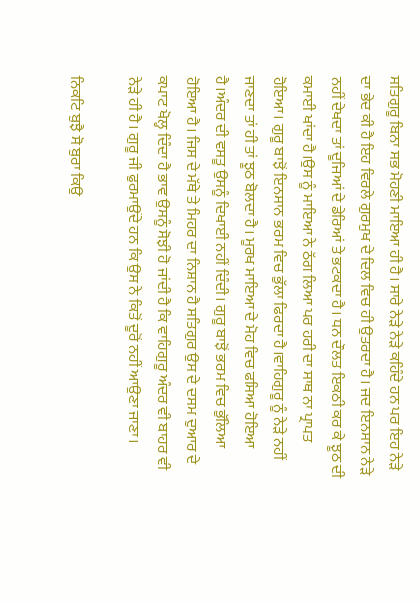ਸਤਿਗੁਰੂ ਬਿਨਾ ਸਭ ਮੋਹਣੀ ਮਾਇਆ ਹੀ ਹੈ। ਸਾਰੇ ਨੇੜੇ ਨੇੜੇ ਕਹਿੰਦੇ ਹਨ ਪਰ ਇਹ ਨੇੜੇ ਦਾ ਭੇਦ ਕੀ ਹੈ ਇਹ ਵਿਰਲੇ ਗੁਰਮੁਖ ਦੇ ਦਿਲ ਵਿਚ ਹੀ ਉਤਰਦਾ ਹੈ। ਜਦ ਇਨਸਾਨ ਨੇੜੇ ਨਹੀਂ ਦੇਖਦਾ ਤਾਂ ਦੂਜਿਆਂ ਦੇ ਡੇਰਿਆਂ ਤੇ ਭਟਕਦਾ ਹੈ। ਧਨ ਦੌਲਤ ਇਕਠੀ ਕਰ ਕੇ ਝੂਠ ਦੀ ਕਮਾਈ ਖਾਂਦਾ ਹੈ।ਉਸ ਨੂੰ ਮਾਇਆ ਨੇ ਠੱਗ ਲਿਆ ਪਰ ਹਰੀ ਦਾ ਸਾਥ ਨਾ ਪ੍ਰਾਪਤ ਹੋਇਆ। ਗੁਰੂ ਬਾਝੋਂ ਇਨਸਾਨ ਭਰਮ ਵਿਚ ਭੁੱਲਾ ਫਿਰਦਾ ਹੈ।ਵਾਹਿਗੁਰੂ ਨੂੰ ਨੇੜੇ ਨਹੀਂ ਜਾਣਦਾ ਤਾਂ ਹੀ ਤਾਂ ਝੂਠ ਬੋਲਦਾ ਹੈ। ਮੂਰਖ ਮਾਇਆ ਦੇ ਮੋਹ ਵਿਚ ਫਸਿਆ ਹੋਇਆ ਹੈ।ਅੰਦਰ ਦੀ ਵਸਤੂ ਉਸਨੂੰ ਦਿਖਾਈ ਨਹੀਂ ਦਿੰਦੀ। ਗੁਰੂ ਬਾਝੋਂ ਭਰਮ ਵਿਚ ਭੁੱਲਿਆ ਹੋਇਆ ਹੈ। ਜਿਸ ਦੇ ਮੱਥੇ ਤੇ ਮਿਹਰ ਦਾ ਨਿਸ਼ਾਨ ਹੈ ਸਤਿਗੁਰ ਉਸ ਦੇ ਦਸਮ ਦੁਆਰ ਦੇ ਕਪਾਟ ਖੋਲ੍ਹ ਦਿੰਦਾ ਹੈ ਭਾਵ ਉਸਨੂੰ ਸੋਝੀ ਹੋ ਜਾਂਦੀ ਹੈ ਕਿ ਵਾਹਿਗੁਰੂ ਅੰਦਰ ਵੀ ਬਾਹਰ ਵੀ ਨੇੜੇ ਹੀ ਹੈ। ਗੁਰੂ ਜੀ ਫੁਰਮਾਉਂਦੇ ਹਨ ਕਿ ਉਸ ਨੇ ਕਿਤੋਂ ਦੂਰੋਂ ਨਹੀਂ ਆਉਣਾ ਜਾਣਾ।

ਨਿਕਟਿ ਬੁਝੈ ਸੋ ਬੁਰਾ ਕਿਉ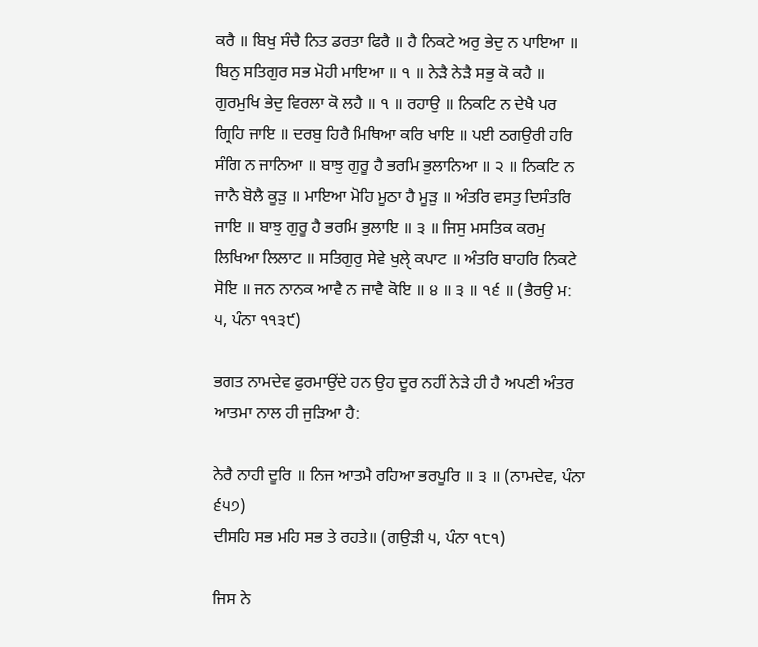ਕਰੈ ॥ ਬਿਖੁ ਸੰਚੈ ਨਿਤ ਡਰਤਾ ਫਿਰੈ ॥ ਹੈ ਨਿਕਟੇ ਅਰੁ ਭੇਦੁ ਨ ਪਾਇਆ ॥ ਬਿਨੁ ਸਤਿਗੁਰ ਸਭ ਮੋਹੀ ਮਾਇਆ ॥ ੧ ॥ ਨੇੜੈ ਨੇੜੈ ਸਭੁ ਕੋ ਕਹੈ ॥ ਗੁਰਮੁਖਿ ਭੇਦੁ ਵਿਰਲਾ ਕੋ ਲਹੈ ॥ ੧ ॥ ਰਹਾਉ ॥ ਨਿਕਟਿ ਨ ਦੇਖੈ ਪਰ ਗ੍ਰਿਹਿ ਜਾਇ ॥ ਦਰਬੁ ਹਿਰੈ ਮਿਥਿਆ ਕਰਿ ਖਾਇ ॥ ਪਈ ਠਗਉਰੀ ਹਰਿ ਸੰਗਿ ਨ ਜਾਨਿਆ ॥ ਬਾਝੁ ਗੁਰੂ ਹੈ ਭਰਮਿ ਭੁਲਾਨਿਆ ॥ ੨ ॥ ਨਿਕਟਿ ਨ ਜਾਨੈ ਬੋਲੈ ਕੂੜੁ ॥ ਮਾਇਆ ਮੋਹਿ ਮੂਠਾ ਹੈ ਮੂੜੁ ॥ ਅੰਤਰਿ ਵਸਤੁ ਦਿਸੰਤਰਿ ਜਾਇ ॥ ਬਾਝੁ ਗੁਰੂ ਹੈ ਭਰਮਿ ਭੁਲਾਇ ॥ ੩ ॥ ਜਿਸੁ ਮਸਤਿਕ ਕਰਮੁ ਲਿਖਿਆ ਲਿਲਾਟ ॥ ਸਤਿਗੁਰੁ ਸੇਵੇ ਖੁਲੑੇ ਕਪਾਟ ॥ ਅੰਤਰਿ ਬਾਹਰਿ ਨਿਕਟੇ ਸੋਇ ॥ ਜਨ ਨਾਨਕ ਆਵੈ ਨ ਜਾਵੈ ਕੋਇ ॥ ੪ ॥ ੩ ॥ ੧੬ ॥ (ਭੈਰਉ ਮ: ੫, ਪੰਨਾ ੧੧੩੯)

ਭਗਤ ਨਾਮਦੇਵ ਫੁਰਮਾਉਂਦੇ ਹਨ ਉਹ ਦੂਰ ਨਹੀਂ ਨੇੜੇ ਹੀ ਹੈ ਅਪਣੀ ਅੰਤਰ ਆਤਮਾ ਨਾਲ ਹੀ ਜੁੜਿਆ ਹੈ:

ਨੇਰੈ ਨਾਹੀ ਦੂਰਿ ॥ ਨਿਜ ਆਤਮੈ ਰਹਿਆ ਭਰਪੂਰਿ ॥ ੩ ॥ (ਨਾਮਦੇਵ, ਪੰਨਾ ੬੫੭)
ਦੀਸਹਿ ਸਭ ਮਹਿ ਸਭ ਤੇ ਰਹਤੇ॥ (ਗਉੜੀ ੫, ਪੰਨਾ ੧੮੧)

ਜਿਸ ਨੇ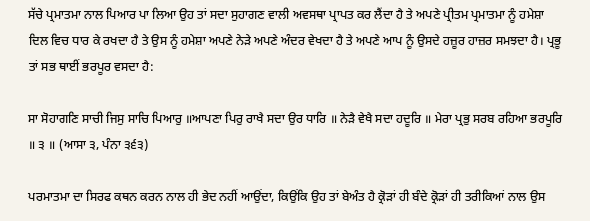ਸੱਚੇ ਪ੍ਰਮਾਤਮਾ ਨਾਲ ਪਿਆਰ ਪਾ ਲਿਆ ਉਹ ਤਾਂ ਸਦਾ ਸੁਹਾਗਣ ਵਾਲੀ ਅਵਸਥਾ ਪ੍ਰਾਪਤ ਕਰ ਲੈਂਦਾ ਹੈ ਤੇ ਅਪਣੇ ਪ੍ਰੀਤਮ ਪ੍ਰਮਾਤਮਾ ਨੂੰ ਹਮੇਸ਼ਾ ਦਿਲ ਵਿਚ ਧਾਰ ਕੇ ਰਖਦਾ ਹੈ ਤੇ ਉਸ ਨੂੰ ਹਮੇਸ਼ਾ ਅਪਣੇ ਨੇੜੇ ਅਪਣੇ ਅੰਦਰ ਵੇਖਦਾ ਹੈ ਤੇ ਅਪਣੇ ਆਪ ਨੂੰ ਉਸਦੇ ਹਜ਼ੂਰ ਹਾਜ਼ਰ ਸਮਝਦਾ ਹੈ। ਪ੍ਰਭੂ ਤਾਂ ਸਭ ਥਾਈਂ ਭਰਪੂਰ ਵਸਦਾ ਹੈ:

ਸਾ ਸੋਹਾਗਣਿ ਸਾਚੀ ਜਿਸੁ ਸਾਚਿ ਪਿਆਰੁ ॥ਆਪਣਾ ਪਿਰੁ ਰਾਖੈ ਸਦਾ ਉਰ ਧਾਰਿ ॥ ਨੇੜੈ ਵੇਖੈ ਸਦਾ ਹਦੂਰਿ ॥ ਮੇਰਾ ਪ੍ਰਭੁ ਸਰਬ ਰਹਿਆ ਭਰਪੂਰਿ ॥ ੩ ॥ (ਆਸਾ ੩, ਪੰਨਾ ੩੬੩)

ਪਰਮਾਤਮਾ ਦਾ ਸਿਰਫ ਕਥਨ ਕਰਨ ਨਾਲ ਹੀ ਭੇਦ ਨਹੀਂ ਆਉਂਦਾ, ਕਿਉਂਕਿ ਉਹ ਤਾਂ ਬੇਅੰਤ ਹੈ ਕ੍ਰੋੜਾਂ ਹੀ ਬੰਦੇ ਕ੍ਰੋੜਾਂ ਹੀ ਤਰੀਕਿਆਂ ਨਾਲ ਉਸ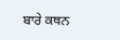ਬਾਰੇ ਕਥਨ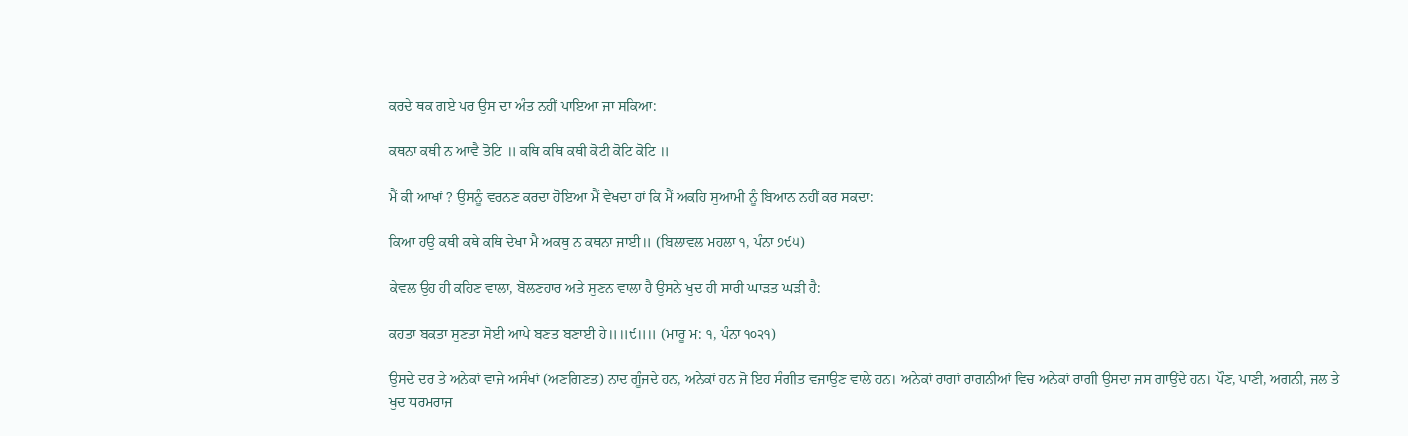ਕਰਦੇ ਥਕ ਗਏ ਪਰ ਉਸ ਦਾ ਅੰਤ ਨਹੀਂ ਪਾਇਆ ਜਾ ਸਕਿਆ:

ਕਥਨਾ ਕਥੀ ਨ ਆਵੈ ਤੋਟਿ ॥ ਕਥਿ ਕਥਿ ਕਥੀ ਕੋਟੀ ਕੋਟਿ ਕੋਟਿ ॥

ਮੈਂ ਕੀ ਆਖਾਂ ? ਉਸਨੂੰ ਵਰਨਣ ਕਰਦਾ ਹੋਇਆ ਮੈਂ ਵੇਖਦਾ ਹਾਂ ਕਿ ਮੈਂ ਅਕਹਿ ਸੁਆਮੀ ਨੂੰ ਬਿਆਨ ਨਹੀਂ ਕਰ ਸਕਦਾ:

ਕਿਆ ਹਉ ਕਥੀ ਕਥੇ ਕਥਿ ਦੇਖਾ ਮੈ ਅਕਥੁ ਨ ਕਥਨਾ ਜਾਈ॥ (ਬਿਲਾਵਲ ਮਹਲਾ ੧, ਪੰਨਾ ੭੯੫)

ਕੇਵਲ ਉਹ ਹੀ ਕਹਿਣ ਵਾਲਾ, ਬੋਲਣਹਾਰ ਅਤੇ ਸੁਣਨ ਵਾਲਾ ਹੈ ਉਸਨੇ ਖੁਦ ਹੀ ਸਾਰੀ ਘਾੜਤ ਘੜੀ ਹੈ:

ਕਹਤਾ ਬਕਤਾ ਸੁਣਤਾ ਸੋਈ ਆਪੇ ਬਣਤ ਬਣਾਈ ਹੇ॥॥੯॥॥ (ਮਾਰੂ ਮ: ੧, ਪੰਨਾ ੧੦੨੧)

ਉਸਦੇ ਦਰ ਤੇ ਅਨੇਕਾਂ ਵਾਜੇ ਅਸੰਖਾਂ (ਅਣਗਿਣਤ) ਨਾਦ ਗੂੰਜਦੇ ਹਨ, ਅਨੇਕਾਂ ਹਨ ਜੋ ਇਹ ਸੰਗੀਤ ਵਜਾਉਣ ਵਾਲੇ ਹਨ। ਅਨੇਕਾਂ ਰਾਗਾਂ ਰਾਗਨੀਆਂ ਵਿਚ ਅਨੇਕਾਂ ਰਾਗੀ ਉਸਦਾ ਜਸ ਗਾਉਂਦੇ ਹਨ। ਪੌਣ, ਪਾਣੀ, ਅਗਨੀ, ਜਲ ਤੇ ਖੁਦ ਧਰਮਰਾਜ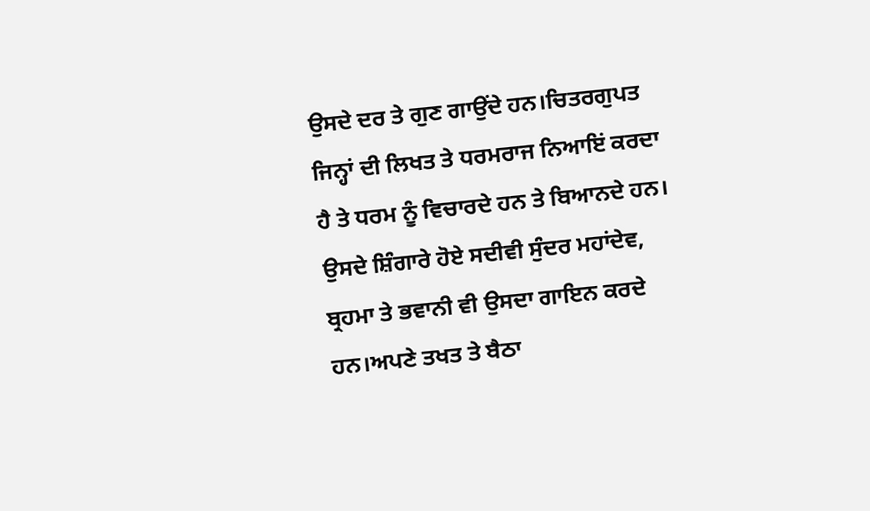ਉਸਦੇ ਦਰ ਤੇ ਗੁਣ ਗਾਉਂਦੇ ਹਨ।ਚਿਤਰਗੁਪਤ ਜਿਨ੍ਹਾਂ ਦੀ ਲਿਖਤ ਤੇ ਧਰਮਰਾਜ ਨਿਆਇਂ ਕਰਦਾ ਹੈ ਤੇ ਧਰਮ ਨੂੰ ਵਿਚਾਰਦੇ ਹਨ ਤੇ ਬਿਆਨਦੇ ਹਨ। ਉਸਦੇ ਸ਼ਿੰਗਾਰੇ ਹੋਏ ਸਦੀਵੀ ਸੁੰਦਰ ਮਹਾਂਦੇਵ, ਬ੍ਰਹਮਾ ਤੇ ਭਵਾਨੀ ਵੀ ਉਸਦਾ ਗਾਇਨ ਕਰਦੇ ਹਨ।ਅਪਣੇ ਤਖਤ ਤੇ ਬੈਠਾ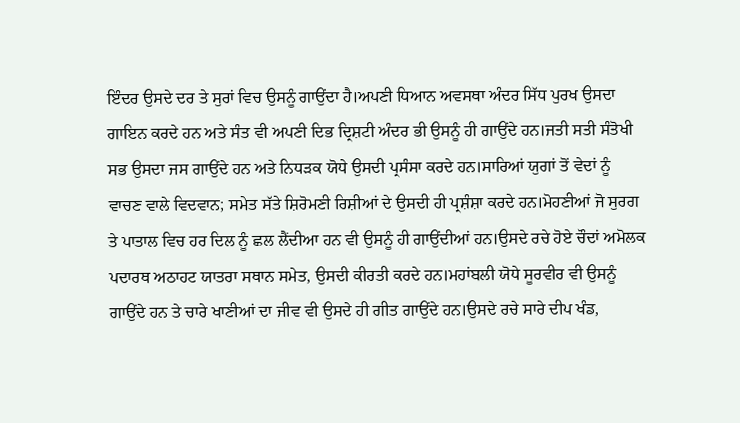ਇੰਦਰ ਉਸਦੇ ਦਰ ਤੇ ਸੁਰਾਂ ਵਿਚ ਉਸਨੂੰ ਗਾਉਂਦਾ ਹੈ।ਅਪਣੀ ਧਿਆਨ ਅਵਸਥਾ ਅੰਦਰ ਸਿੱਧ ਪੁਰਖ ਉਸਦਾ ਗਾਇਨ ਕਰਦੇ ਹਨ ਅਤੇ ਸੰਤ ਵੀ ਅਪਣੀ ਦਿਭ ਦ੍ਰਿਸ਼ਟੀ ਅੰਦਰ ਭੀ ਉਸਨੂੰ ਹੀ ਗਾਉਂਦੇ ਹਨ।ਜਤੀ ਸਤੀ ਸੰਤੋਖੀ ਸਭ ਉਸਦਾ ਜਸ ਗਾਉਂਦੇ ਹਨ ਅਤੇ ਨਿਧੜਕ ਯੋਧੇ ਉਸਦੀ ਪ੍ਰਸੰਸਾ ਕਰਦੇ ਹਨ।ਸਾਰਿਆਂ ਯੁਗਾਂ ਤੋਂ ਵੇਦਾਂ ਨੂੰ ਵਾਚਣ ਵਾਲੇ ਵਿਦਵਾਨ; ਸਮੇਤ ਸੱਤੇ ਸ਼ਿਰੋਮਣੀ ਰਿਸ਼ੀਆਂ ਦੇ ਉਸਦੀ ਹੀ ਪ੍ਰਸ਼ੰਸ਼ਾ ਕਰਦੇ ਹਨ।ਮੋਹਣੀਆਂ ਜੋ ਸੁਰਗ ਤੇ ਪਾਤਾਲ ਵਿਚ ਹਰ ਦਿਲ ਨੂੰ ਛਲ ਲੈਂਦੀਆ ਹਨ ਵੀ ਉਸਨੂੰ ਹੀ ਗਾਉਂਦੀਆਂ ਹਨ।ਉਸਦੇ ਰਚੇ ਹੋਏ ਚੌਦਾਂ ਅਮੋਲਕ ਪਦਾਰਥ ਅਠਾਹਟ ਯਾਤਰਾ ਸਥਾਨ ਸਮੇਤ, ਉਸਦੀ ਕੀਰਤੀ ਕਰਦੇ ਹਨ।ਮਹਾਂਬਲੀ ਯੋਧੇ ਸੂਰਵੀਰ ਵੀ ਉਸਨੂੰ ਗਾਉਂਦੇ ਹਨ ਤੇ ਚਾਰੇ ਖਾਣੀਆਂ ਦਾ ਜੀਵ ਵੀ ਉਸਦੇ ਹੀ ਗੀਤ ਗਾਉਂਦੇ ਹਨ।ਉਸਦੇ ਰਚੇ ਸਾਰੇ ਦੀਪ ਖੰਡ,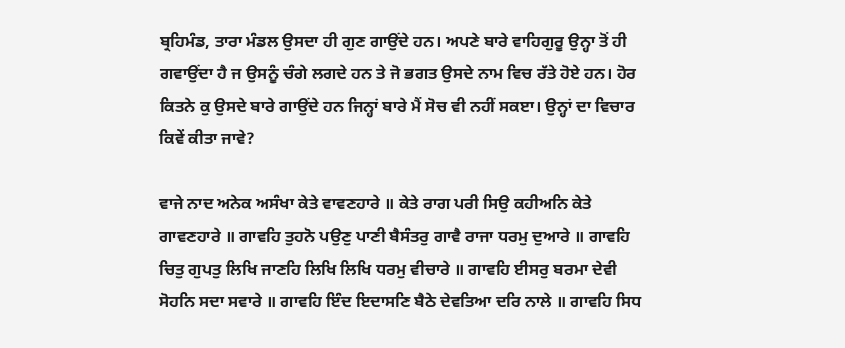ਬ੍ਰਹਿਮੰਡ, ਤਾਰਾ ਮੰਡਲ ਉਸਦਾ ਹੀ ਗੁਣ ਗਾਉਂਦੇ ਹਨ। ਅਪਣੇ ਬਾਰੇ ਵਾਹਿਗੁਰੂ ਉਨ੍ਹਾ ਤੋਂ ਹੀ ਗਵਾਉਂਦਾ ਹੈ ਜ ਉਸਨੂੰ ਚੰਗੇ ਲਗਦੇ ਹਨ ਤੇ ਜੋ ਭਗਤ ਉਸਦੇ ਨਾਮ ਵਿਚ ਰੱਤੇ ਹੋਏ ਹਨ। ਹੋਰ ਕਿਤਨੇ ਕੁ ਉਸਦੇ ਬਾਰੇ ਗਾਉਂਦੇ ਹਨ ਜਿਨ੍ਹਾਂ ਬਾਰੇ ਮੈਂ ਸੋਚ ਵੀ ਨਹੀਂ ਸਕੲਾ। ਉਨ੍ਹਾਂ ਦਾ ਵਿਚਾਰ ਕਿਵੇਂ ਕੀਤਾ ਜਾਵੇ?

ਵਾਜੇ ਨਾਦ ਅਨੇਕ ਅਸੰਖਾ ਕੇਤੇ ਵਾਵਣਹਾਰੇ ॥ ਕੇਤੇ ਰਾਗ ਪਰੀ ਸਿਉ ਕਹੀਅਨਿ ਕੇਤੇ ਗਾਵਣਹਾਰੇ ॥ ਗਾਵਹਿ ਤੁਹਨੋ ਪਉਣੁ ਪਾਣੀ ਬੈਸੰਤਰੁ ਗਾਵੈ ਰਾਜਾ ਧਰਮੁ ਦੁਆਰੇ ॥ ਗਾਵਹਿ ਚਿਤੁ ਗੁਪਤੁ ਲਿਖਿ ਜਾਣਹਿ ਲਿਖਿ ਲਿਖਿ ਧਰਮੁ ਵੀਚਾਰੇ ॥ ਗਾਵਹਿ ਈਸਰੁ ਬਰਮਾ ਦੇਵੀ ਸੋਹਨਿ ਸਦਾ ਸਵਾਰੇ ॥ ਗਾਵਹਿ ਇੰਦ ਇਦਾਸਣਿ ਬੈਠੇ ਦੇਵਤਿਆ ਦਰਿ ਨਾਲੇ ॥ ਗਾਵਹਿ ਸਿਧ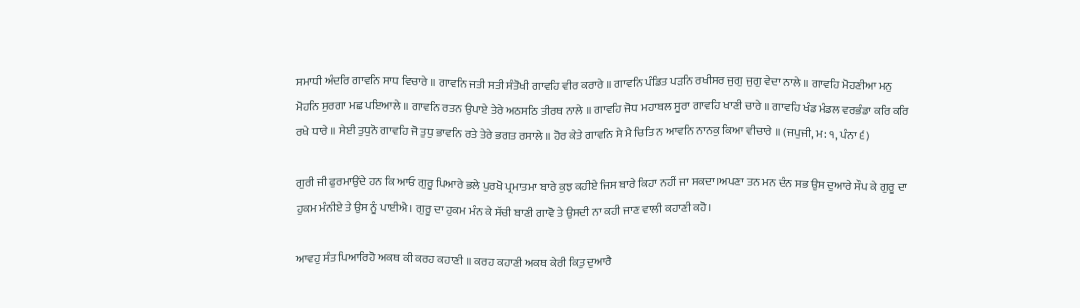ਸਮਾਧੀ ਅੰਦਰਿ ਗਾਵਨਿ ਸਾਧ ਵਿਚਾਰੇ ॥ ਗਾਵਨਿ ਜਤੀ ਸਤੀ ਸੰਤੋਖੀ ਗਾਵਹਿ ਵੀਰ ਕਰਾਰੇ ॥ ਗਾਵਨਿ ਪੰਡਿਤ ਪੜਨਿ ਰਖੀਸਰ ਜੁਗੁ ਜੁਗੁ ਵੇਦਾ ਨਾਲੇ ॥ ਗਾਵਹਿ ਮੋਹਣੀਆ ਮਨੁ ਮੋਹਨਿ ਸੁਰਗਾ ਮਛ ਪਇਆਲੇ ॥ ਗਾਵਨਿ ਰਤਨ ਉਪਾਏ ਤੇਰੇ ਅਠਸਠਿ ਤੀਰਥ ਨਾਲੇ ॥ ਗਾਵਹਿ ਜੋਧ ਮਹਾਬਲ ਸੂਰਾ ਗਾਵਹਿ ਖਾਣੀ ਚਾਰੇ ॥ ਗਾਵਹਿ ਖੰਡ ਮੰਡਲ ਵਰਭੰਡਾ ਕਰਿ ਕਰਿ ਰਖੇ ਧਾਰੇ ॥ ਸੇਈ ਤੁਧੁਨੋ ਗਾਵਹਿ ਜੋ ਤੁਧੁ ਭਾਵਨਿ ਰਤੇ ਤੇਰੇ ਭਗਤ ਰਸਾਲੇ ॥ ਹੋਰ ਕੇਤੇ ਗਾਵਨਿ ਸੇ ਮੈ ਚਿਤਿ ਨ ਆਵਨਿ ਨਾਨਕੁ ਕਿਆ ਵੀਚਾਰੇ ॥ (ਜਪੁਜੀ, ਮ: ੧, ਪੰਨਾ ੬)

ਗੁਰੀ ਜੀ ਫੁਰਮਾਉਂਦੇ ਹਨ ਕਿ ਆਓ ਗੁਰੂ ਪਿਆਰੇ ਭਲੇ ਪੁਰਖੋ ਪ੍ਰਮਾਤਮਾ ਬਾਰੇ ਕੁਝ ਕਹੀਏ ਜਿਸ ਬਾਰੇ ਕਿਹਾ ਨਹੀਂ ਜਾ ਸਕਦਾ।ਅਪਣਾ ਤਨ ਮਨ ਦੰਨ ਸਭ ਉਸ ਦੁਆਰੇ ਸੌਪ ਕੇ ਗੁਰੂ ਦਾ ਹੁਕਮ ਮੰਨੀਏ ਤੇ ਉਸ ਨੂੰ ਪਾਈਐ। ਗੁਰੂ ਦਾ ਹੁਕਮ ਮੰਨ ਕੇ ਸੱਚੀ ਬਾਣੀ ਗਾਵੋ ਤੇ ਉਸਦੀ ਨਾ ਕਹੀ ਜਾਣ ਵਾਲੀ ਕਹਾਣੀ ਕਹੋ।

ਆਵਹੁ ਸੰਤ ਪਿਆਰਿਹੋ ਅਕਥ ਕੀ ਕਰਹ ਕਹਾਣੀ ॥ ਕਰਹ ਕਹਾਣੀ ਅਕਥ ਕੇਰੀ ਕਿਤੁ ਦੁਆਰੈ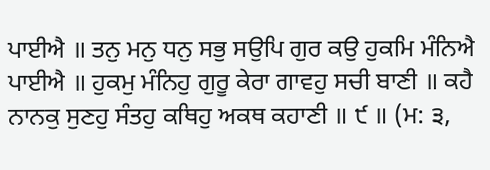ਪਾਈਐ ॥ ਤਨੁ ਮਨੁ ਧਨੁ ਸਭੁ ਸਉਪਿ ਗੁਰ ਕਉ ਹੁਕਮਿ ਮੰਨਿਐ ਪਾਈਐ ॥ ਹੁਕਮੁ ਮੰਨਿਹੁ ਗੁਰੂ ਕੇਰਾ ਗਾਵਹੁ ਸਚੀ ਬਾਣੀ ॥ ਕਹੈ ਨਾਨਕੁ ਸੁਣਹੁ ਸੰਤਹੁ ਕਥਿਹੁ ਅਕਥ ਕਹਾਣੀ ॥ ੯ ॥ (ਮ: ੩,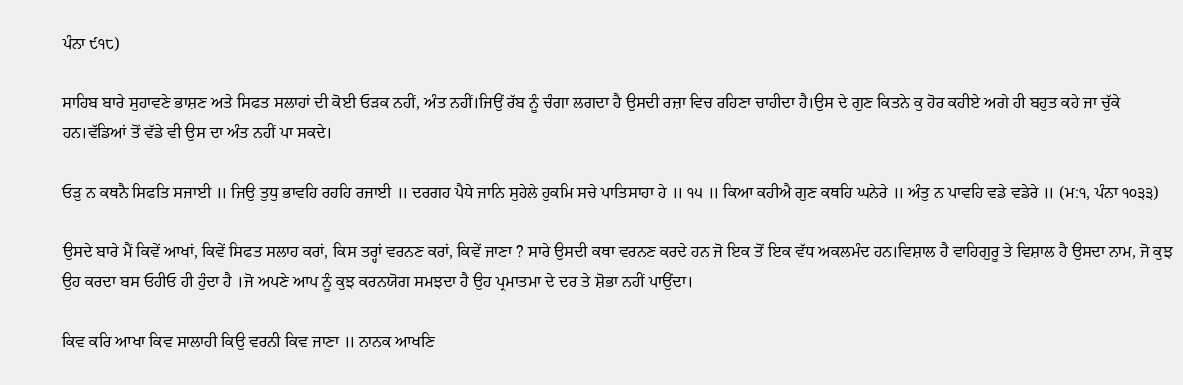ਪੰਨਾ ੯੧੮)

ਸਾਹਿਬ ਬਾਰੇ ਸੁਹਾਵਣੇ ਭਾਸ਼ਣ ਅਤੇ ਸਿਫਤ ਸਲਾਹਾਂ ਦੀ ਕੋਈ ਓੜਕ ਨਹੀਂ, ਅੰਤ ਨਹੀਂ।ਜਿਉਂ ਰੱਬ ਨੂੰ ਚੰਗਾ ਲਗਦਾ ਹੈ ਉਸਦੀ ਰਜ਼ਾ ਵਿਚ ਰਹਿਣਾ ਚਾਹੀਦਾ ਹੈ।ਉਸ ਦੇ ਗੁਣ ਕਿਤਨੇ ਕੁ ਹੋਰ ਕਹੀਏ ਅਗੇ ਹੀ ਬਹੁਤ ਕਹੇ ਜਾ ਚੁੱਕੇ ਹਨ।ਵੱਡਿਆਂ ਤੋਂ ਵੱਡੇ ਵੀ ਉਸ ਦਾ ਅੰਤ ਨਹੀਂ ਪਾ ਸਕਦੇ।

ਓੜੁ ਨ ਕਥਨੈ ਸਿਫਤਿ ਸਜਾਈ ॥ ਜਿਉ ਤੁਧੁ ਭਾਵਹਿ ਰਹਹਿ ਰਜਾਈ ॥ ਦਰਗਹ ਪੈਧੇ ਜਾਨਿ ਸੁਹੇਲੇ ਹੁਕਮਿ ਸਚੇ ਪਾਤਿਸਾਹਾ ਹੇ ॥ ੧੫ ॥ ਕਿਆ ਕਹੀਐ ਗੁਣ ਕਥਹਿ ਘਨੇਰੇ ॥ ਅੰਤੁ ਨ ਪਾਵਹਿ ਵਡੇ ਵਡੇਰੇ ॥ (ਮ:੧, ਪੰਨਾ ੧੦੩੩)

ਉਸਦੇ ਬਾਰੇ ਮੈਂ ਕਿਵੇਂ ਆਖਾਂ, ਕਿਵੇਂ ਸਿਫਤ ਸਲਾਹ ਕਰਾਂ, ਕਿਸ ਤਰ੍ਹਾਂ ਵਰਨਣ ਕਰਾਂ, ਕਿਵੇਂ ਜਾਣਾ ? ਸਾਰੇ ਉਸਦੀ ਕਥਾ ਵਰਨਣ ਕਰਦੇ ਹਨ ਜੋ ਇਕ ਤੋਂ ਇਕ ਵੱਧ ਅਕਲਮੰਦ ਹਨ।ਵਿਸ਼ਾਲ ਹੈ ਵਾਹਿਗੁਰੂ ਤੇ ਵਿਸ਼ਾਲ ਹੈ ਉਸਦਾ ਨਾਮ, ਜੋ ਕੁਝ ਉਹ ਕਰਦਾ ਬਸ ਓਹੀਓ ਹੀ ਹੁੰਦਾ ਹੈ ।ਜੋ ਅਪਣੇ ਆਪ ਨੂੰ ਕੁਝ ਕਰਨਯੋਗ ਸਮਝਦਾ ਹੈ ਉਹ ਪ੍ਰਮਾਤਮਾ ਦੇ ਦਰ ਤੇ ਸ਼ੋਭਾ ਨਹੀਂ ਪਾਉਂਦਾ।

ਕਿਵ ਕਰਿ ਆਖਾ ਕਿਵ ਸਾਲਾਹੀ ਕਿਉ ਵਰਨੀ ਕਿਵ ਜਾਣਾ ॥ ਨਾਨਕ ਆਖਣਿ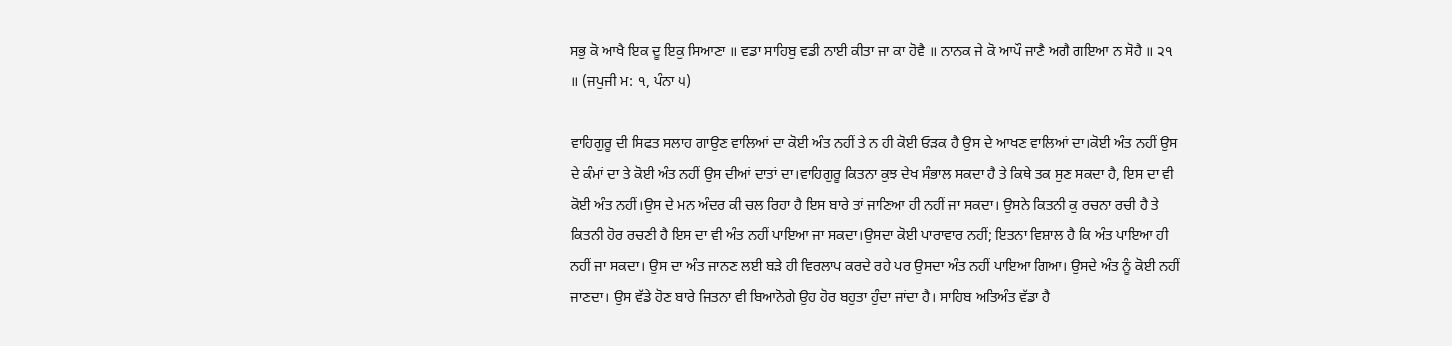ਸਭੁ ਕੋ ਆਖੈ ਇਕ ਦੂ ਇਕੁ ਸਿਆਣਾ ॥ ਵਡਾ ਸਾਹਿਬੁ ਵਡੀ ਨਾਈ ਕੀਤਾ ਜਾ ਕਾ ਹੋਵੈ ॥ ਨਾਨਕ ਜੇ ਕੋ ਆਪੌ ਜਾਣੈ ਅਗੈ ਗਇਆ ਨ ਸੋਹੈ ॥ ੨੧ ॥ (ਜਪੁਜੀ ਮ: ੧, ਪੰਨਾ ੫)

ਵਾਹਿਗੁਰੂ ਦੀ ਸਿਫਤ ਸਲਾਹ ਗਾਉਣ ਵਾਲਿਆਂ ਦਾ ਕੋਈ ਅੰਤ ਨਹੀਂ ਤੇ ਨ ਹੀ ਕੋਈ ਓੜਕ ਹੈ ਉਸ ਦੇ ਆਖਣ ਵਾਲਿਆਂ ਦਾ।ਕੋਈ ਅੰਤ ਨਹੀਂ ਉਸ ਦੇ ਕੰਮਾਂ ਦਾ ਤੇ ਕੋਈ ਅੰਤ ਨਹੀਂ ਉਸ ਦੀਆਂ ਦਾਤਾਂ ਦਾ।ਵਾਹਿਗੁਰੂ ਕਿਤਨਾ ਕੁਝ ਦੇਖ ਸੰਭਾਲ ਸਕਦਾ ਹੈ ਤੇ ਕਿਥੇ ਤਕ ਸੁਣ ਸਕਦਾ ਹੈ, ਇਸ ਦਾ ਵੀ ਕੋਈ ਅੰਤ ਨਹੀਂ।ਉਸ ਦੇ ਮਨ ਅੰਦਰ ਕੀ ਚਲ ਰਿਹਾ ਹੈ ਇਸ ਬਾਰੇ ਤਾਂ ਜਾਣਿਆ ਹੀ ਨਹੀਂ ਜਾ ਸਕਦਾ। ਉਸਨੇ ਕਿਤਨੀ ਕੁ ਰਚਨਾ ਰਚੀ ਹੈ ਤੇ ਕਿਤਨੀ ਹੋਰ ਰਚਣੀ ਹੈ ਇਸ ਦਾ ਵੀ ਅੰਤ ਨਹੀਂ ਪਾਇਆ ਜਾ ਸਕਦਾ।ਉਸਦਾ ਕੋਈ ਪਾਰਾਵਾਰ ਨਹੀਂ; ਇਤਨਾ ਵਿਸ਼ਾਲ ਹੈ ਕਿ ਅੰਤ ਪਾਇਆ ਹੀ ਨਹੀਂ ਜਾ ਸਕਦਾ। ਉਸ ਦਾ ਅੰਤ ਜਾਨਣ ਲਈ ਬੜੇ ਹੀ ਵਿਰਲਾਪ ਕਰਦੇ ਰਹੇ ਪਰ ਉਸਦਾ ਅੰਤ ਨਹੀਂ ਪਾਇਆ ਗਿਆ। ਉਸਦੇ ਅੰਤ ਨੂੰ ਕੋਈ ਨਹੀਂ ਜਾਣਦਾ। ਉਸ ਵੱਡੇ ਹੋਣ ਬਾਰੇ ਜਿਤਨਾ ਵੀ ਬਿਆਨੋਗੇ ਉਹ ਹੋਰ ਬਹੁਤਾ ਹੁੰਦਾ ਜਾਂਦਾ ਹੈ। ਸਾਹਿਬ ਅਤਿਅੰਤ ਵੱਡਾ ਹੈ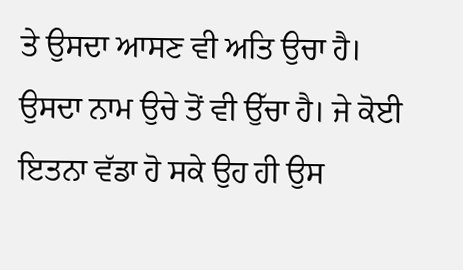ਤੇ ਉਸਦਾ ਆਸਣ ਵੀ ਅਤਿ ਉਚਾ ਹੈ। ਉਸਦਾ ਨਾਮ ਉਚੇ ਤੋਂ ਵੀ ਉੱਚਾ ਹੈ। ਜੇ ਕੋਈ ਇਤਨਾ ਵੱਡਾ ਹੋ ਸਕੇ ਉਹ ਹੀ ਉਸ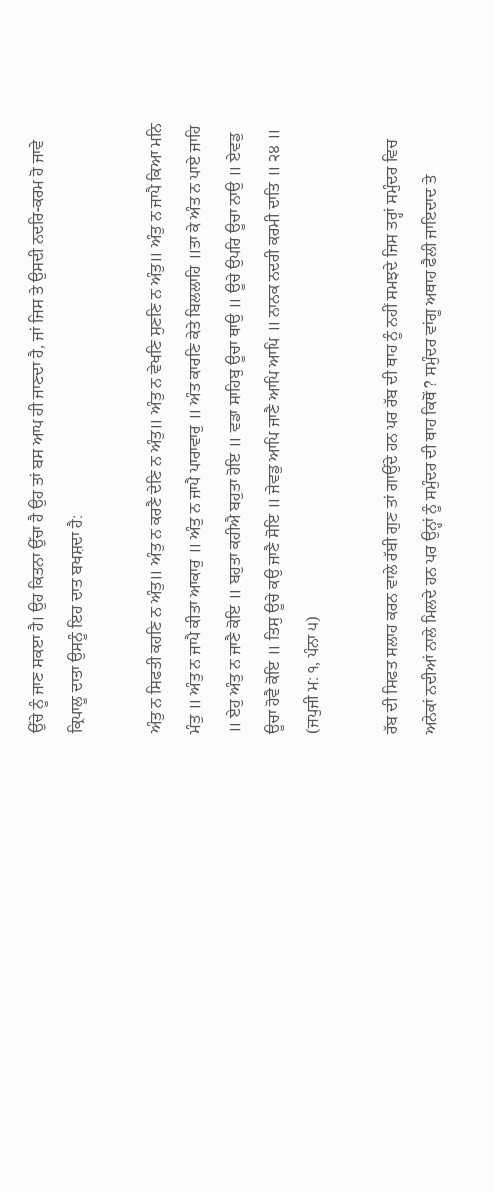ਉੱਚੇ ਨੂੰ ਜਾਣ ਸਕੲਾ ਹੈ। ਉਹ ਕਿਤਨਾ ਉੱਚਾ ਹੈ ਉਹ ਤਾਂ ਬਸ ਆਪ ਹੀ ਜਾਣਦਾ ਹੈ, ਜਾਂ ਜਿਸ ਤੇ ਉਸਦੀ ਨਦਰਿ-ਕਰਮ ਹੋ ਜਾਵੇ ਕ੍ਰਿਪਾਲੂ ਦਾਤਾ ਉਸਨੂੰ ਇਹ ਦਾਤ ਬਖਸ਼ਦਾ ਹੈ:

ਅੰਤੁ ਨ ਸਿਫਤੀ ਕਹਣਿ ਨ ਅੰਤੁ॥ ਅੰਤੁ ਨ ਕਰਣੈ ਦੇਣਿ ਨ ਅੰਤੁ॥ ਅੰਤੁ ਨ ਵੇਖਣਿ ਸੁਣਣਿ ਨ ਅੰਤੁ॥ ਅੰਤੁ ਨ ਜਾਪੈ ਕਿਆ ਮਨਿ ਮੰਤੁ ॥ ਅੰਤੁ ਨ ਜਾਪੈ ਕੀਤਾ ਆਕਾਰੁ ॥ ਅੰਤੁ ਨ ਜਾਪੈ ਪਾਰਾਵਾਰੁ ॥ ਅੰਤ ਕਾਰਣਿ ਕੇਤੇ ਬਿਲਲਾਹਿ ॥ਤਾ ਕੇ ਅੰਤ ਨ ਪਾਏ ਜਾਹਿ ॥ ਏਹੁ ਅੰਤੁ ਨ ਜਾਣੈ ਕੋਇ ॥ ਬਹੁਤਾ ਕਹੀਐ ਬਹੁਤਾ ਹੋਇ ॥ ਵਡਾ ਸਾਹਿਬੁ ਊਚਾ ਥਾਉ ॥ ਊਚੇ ਉਪਰਿ ਊਚਾ ਨਾਉ ॥ ਏਵਡੁ ਊਚਾ ਹੋਵੈ ਕੋਇ ॥ ਤਿਸੁ ਊਚੇ ਕਉ ਜਾਣੈ ਸੋਇ ॥ ਜੇਵਡੁ ਆਪਿ ਜਾਣੈ ਆਪਿ ਆਪਿ ॥ ਨਾਨਕ ਨਦਰੀ ਕਰਮੀ ਦਾਤਿ ॥ ੨੪ ॥ (ਜਪੁਜੀ ਮ: ੧, ਪੰਨਾ ੫)

ਰੱਬ ਦੀ ਸਿਫਤ ਸਲਾਹ ਕਰਨ ਵਾਲੇ ਰੱਬੀ ਗੁਣ ਤਾਂ ਗਾਉਂਦੇ ਹਨ ਪਰ ਰੱਬ ਦੀ ਥਾਹ ਨੂੰ ਨਹੀਂ ਸਮਝਦੇ ਜਿਸ ਤਰ੍ਹਾਂ ਸਮੁੰਦਰ ਵਿਚ ਅਨੇਕਾਂ ਨਦੀਆਂ ਨਾਲੇ ਮਿਲਦੇ ਹਨ ਪਰ ਉਨ੍ਹਾਂ ਨੂੰ ਸਮੁੰਦਰ ਦੀ ਥਾਹ ਕਿਥੋਂ ? ਸਮੁੰਦਰ ਵਾਂਗੂ ਅਥਾਹ ਫੈਲੀ ਜਾਇਦਾਦ ਤੇ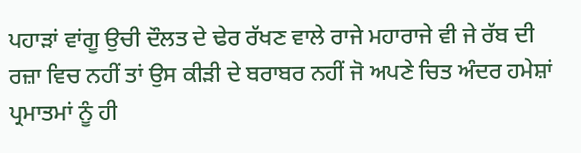ਪਹਾੜਾਂ ਵਾਂਗੂ ਉਚੀ ਦੌਲਤ ਦੇ ਢੇਰ ਰੱਖਣ ਵਾਲੇ ਰਾਜੇ ਮਹਾਰਾਜੇ ਵੀ ਜੇ ਰੱਬ ਦੀ ਰਜ਼ਾ ਵਿਚ ਨਹੀਂ ਤਾਂ ਉਸ ਕੀੜੀ ਦੇ ਬਰਾਬਰ ਨਹੀਂ ਜੋ ਅਪਣੇ ਚਿਤ ਅੰਦਰ ਹਮੇਸ਼ਾਂ ਪ੍ਰਮਾਤਮਾਂ ਨੂੰ ਹੀ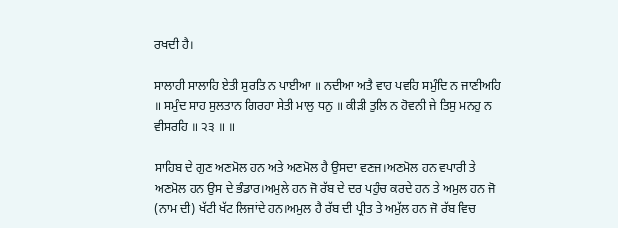ਰਖਦੀ ਹੈ।

ਸਾਲਾਹੀ ਸਾਲਾਹਿ ਏਤੀ ਸੁਰਤਿ ਨ ਪਾਈਆ ॥ ਨਦੀਆ ਅਤੈ ਵਾਹ ਪਵਹਿ ਸਮੁੰਦਿ ਨ ਜਾਣੀਅਹਿ ॥ ਸਮੁੰਦ ਸਾਹ ਸੁਲਤਾਨ ਗਿਰਹਾ ਸੇਤੀ ਮਾਲੁ ਧਨੁ ॥ ਕੀੜੀ ਤੁਲਿ ਨ ਹੋਵਨੀ ਜੇ ਤਿਸੁ ਮਨਹੁ ਨ ਵੀਸਰਹਿ ॥ ੨੩ ॥ ॥

ਸਾਹਿਬ ਦੇ ਗੁਣ ਅਣਮੋਲ ਹਨ ਅਤੇ ਅਣਮੋਲ ਹੈ ਉਸਦਾ ਵਣਜ।ਅਣਮੋਲ ਹਨ ਵਪਾਰੀ ਤੇ ਅਣਮੋਲ ਹਨ ਉਸ ਦੇ ਭੰਡਾਰ।ਅਮੁਲੇ ਹਨ ਜੋ ਰੱਬ ਦੇ ਦਰ ਪਹੁੰਚ ਕਰਦੇ ਹਨ ਤੇ ਅਮੁਲ ਹਨ ਜੋ (ਨਾਮ ਦੀ) ਖੱਟੀ ਖੱਟ ਲਿਜਾਂਦੇ ਹਨ।ਅਮੁਲ ਹੈ ਰੱਬ ਦੀ ਪ੍ਰੀਤ ਤੇ ਅਮੁੱਲ ਹਨ ਜੋ ਰੱਬ ਵਿਚ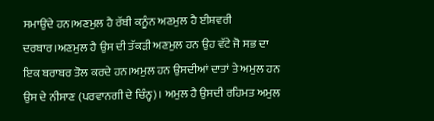ਸਮਾਉਂਦੇ ਹਨ।ਅਣਮੁਲ ਹੈ ਰੱਬੀ ਕਨੂੰਨ ਅਣਮੁਲ ਹੈ ਈਸ਼ਵਰੀ ਦਰਬਾਰ।ਅਣਮੁਲ ਹੈ ਉਸ ਦੀ ਤੱਕੜੀ ਅਣਮੁਲ ਹਨ ਉਹ ਵੱਟੇ ਜੋ ਸਭ ਦਾ ਇਕ ਬਰਾਬਰ ਤੋਲ ਕਰਦੇ ਹਨ।ਅਮੁਲ ਹਨ ਉਸਦੀਆਂ ਦਾਤਾਂ ਤੇ ਅਮੁਲ ਹਨ ਉਸ ਦੇ ਨੀਸਾਣ (ਪਰਵਾਨਗੀ ਦੇ ਚਿੰਨ੍ਹ)। ਅਮੁਲ ਹੈ ਉਸਦੀ ਰਹਿਮਤ ਅਮੁਲ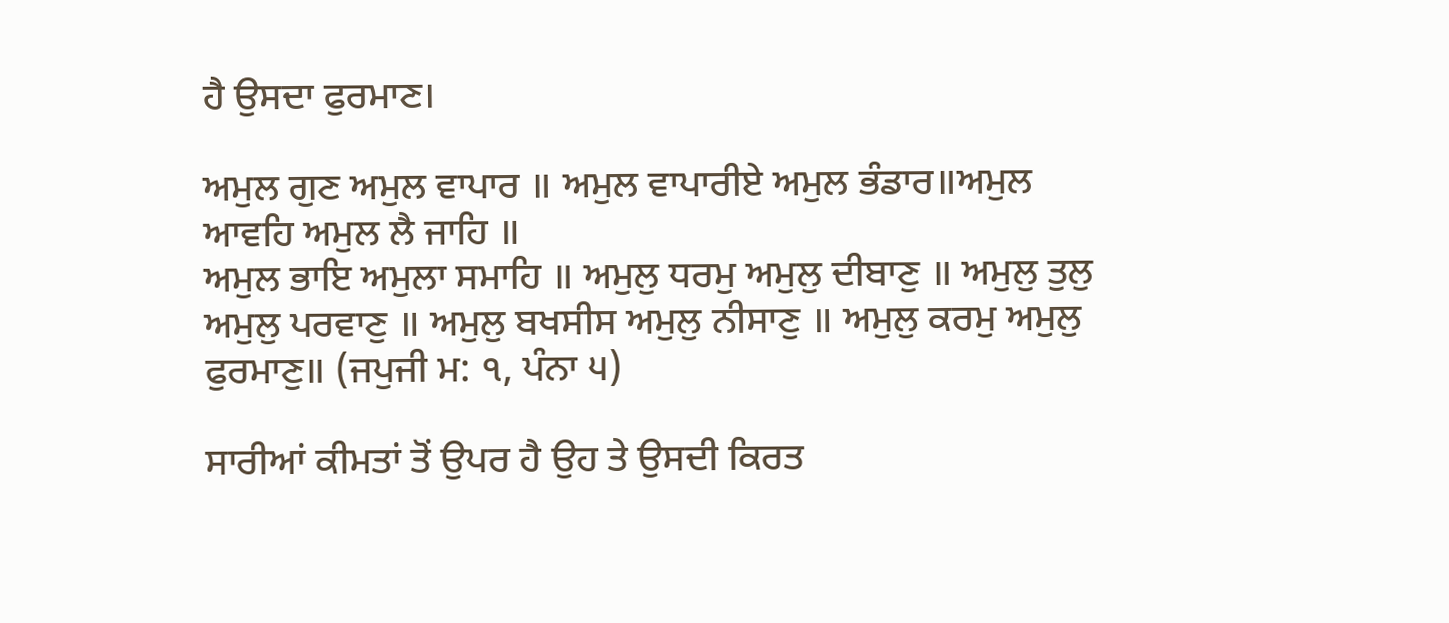ਹੈ ਉਸਦਾ ਫੁਰਮਾਣ।

ਅਮੁਲ ਗੁਣ ਅਮੁਲ ਵਾਪਾਰ ॥ ਅਮੁਲ ਵਾਪਾਰੀਏ ਅਮੁਲ ਭੰਡਾਰ॥ਅਮੁਲ ਆਵਹਿ ਅਮੁਲ ਲੈ ਜਾਹਿ ॥
ਅਮੁਲ ਭਾਇ ਅਮੁਲਾ ਸਮਾਹਿ ॥ ਅਮੁਲੁ ਧਰਮੁ ਅਮੁਲੁ ਦੀਬਾਣੁ ॥ ਅਮੁਲੁ ਤੁਲੁ ਅਮੁਲੁ ਪਰਵਾਣੁ ॥ ਅਮੁਲੁ ਬਖਸੀਸ ਅਮੁਲੁ ਨੀਸਾਣੁ ॥ ਅਮੁਲੁ ਕਰਮੁ ਅਮੁਲੁ ਫੁਰਮਾਣੁ॥ (ਜਪੁਜੀ ਮ: ੧, ਪੰਨਾ ੫)

ਸਾਰੀਆਂ ਕੀਮਤਾਂ ਤੋਂ ਉਪਰ ਹੈ ਉਹ ਤੇ ਉਸਦੀ ਕਿਰਤ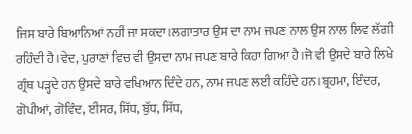ਜਿਸ ਬਾਰੇ ਬਿਆਨਿਆਂ ਨਹੀਂ ਜਾ ਸਕਦਾ।ਲਗਾਤਾਰ ਉਸ ਦਾ ਨਾਮ ਜਪਣ ਨਾਲ ਉਸ ਨਾਲ ਲਿਵ ਲੱਗੀ ਰਹਿੰਦੀ ਹੈ ।ਵੇਦ, ਪੁਰਾਣਾਂ ਵਿਚ ਵੀ ਉਸਦਾ ਨਾਮ ਜਪਣ ਬਾਰੇ ਕਿਹਾ ਗਿਆ ਹੈ।ਜੋ ਵੀ ਉਸਦੇ ਬਾਰੇ ਲਿਖੇ ਗ੍ਰੰਥ ਪੜ੍ਹਦੇ ਹਨ ਉਸਦੇ ਬਾਰੇ ਵਖਿਆਨ ਦਿੰਦੇ ਹਨ, ਨਾਮ ਜਪਣ ਲਈ ਕਹਿੰਦੇ ਹਨ।ਬ੍ਰਹਮਾ, ਇੰਦਰ, ਗੋਪੀਆਂ, ਗੋਵਿੰਦ, ਈਸਰ, ਸਿੱਧ, ਬੁੱਧ, ਸਿੱਧ,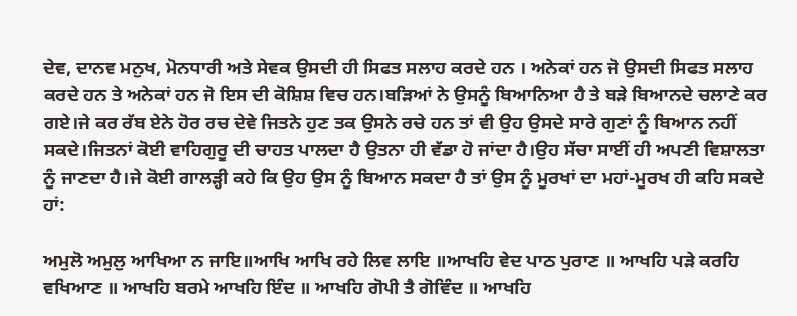ਦੇਵ, ਦਾਨਵ ਮਨੁਖ, ਮੋਨਧਾਰੀ ਅਤੇ ਸੇਵਕ ਉਸਦੀ ਹੀ ਸਿਫਤ ਸਲਾਹ ਕਰਦੇ ਹਨ । ਅਨੇਕਾਂ ਹਨ ਜੋ ਉਸਦੀ ਸਿਫਤ ਸਲਾਹ ਕਰਦੇ ਹਨ ਤੇ ਅਨੇਕਾਂ ਹਨ ਜੋ ਇਸ ਦੀ ਕੋਸ਼ਿਸ਼ ਵਿਚ ਹਨ।ਬੜਿਆਂ ਨੇ ਉਸਨੂੰ ਬਿਆਨਿਆ ਹੈ ਤੇ ਬੜੇ ਬਿਆਨਦੇ ਚਲਾਣੇ ਕਰ ਗਏ।ਜੇ ਕਰ ਰੱਬ ਏਨੇ ਹੋਰ ਰਚ ਦੇਵੇ ਜਿਤਨੇ ਹੁਣ ਤਕ ਉਸਨੇ ਰਚੇ ਹਨ ਤਾਂ ਵੀ ਉਹ ਉਸਦੇ ਸਾਰੇ ਗੁਣਾਂ ਨੂੰ ਬਿਆਨ ਨਹੀਂ ਸਕਦੇ।ਜਿਤਨਾਂ ਕੋਈ ਵਾਹਿਗੁਰੂ ਦੀ ਚਾਹਤ ਪਾਲਦਾ ਹੈ ਉਤਨਾ ਹੀ ਵੱਡਾ ਹੋ ਜਾਂਦਾ ਹੈ।ਉਹ ਸੱਚਾ ਸਾਈਂ ਹੀ ਅਪਣੀ ਵਿਸ਼ਾਲਤਾ ਨੂੰ ਜਾਣਦਾ ਹੈ।ਜੇ ਕੋਈ ਗਾਲੜ੍ਹੀ ਕਹੇ ਕਿ ਉਹ ਉਸ ਨੂੰ ਬਿਆਨ ਸਕਦਾ ਹੈ ਤਾਂ ਉਸ ਨੂੰ ਮੂਰਖਾਂ ਦਾ ਮਹਾਂ-ਮੂਰਖ ਹੀ ਕਹਿ ਸਕਦੇ ਹਾਂ:

ਅਮੁਲੋ ਅਮੁਲੁ ਆਖਿਆ ਨ ਜਾਇ॥ਆਖਿ ਆਖਿ ਰਹੇ ਲਿਵ ਲਾਇ ॥ਆਖਹਿ ਵੇਦ ਪਾਠ ਪੁਰਾਣ ॥ ਆਖਹਿ ਪੜੇ ਕਰਹਿ ਵਖਿਆਣ ॥ ਆਖਹਿ ਬਰਮੇ ਆਖਹਿ ਇੰਦ ॥ ਆਖਹਿ ਗੋਪੀ ਤੈ ਗੋਵਿੰਦ ॥ ਆਖਹਿ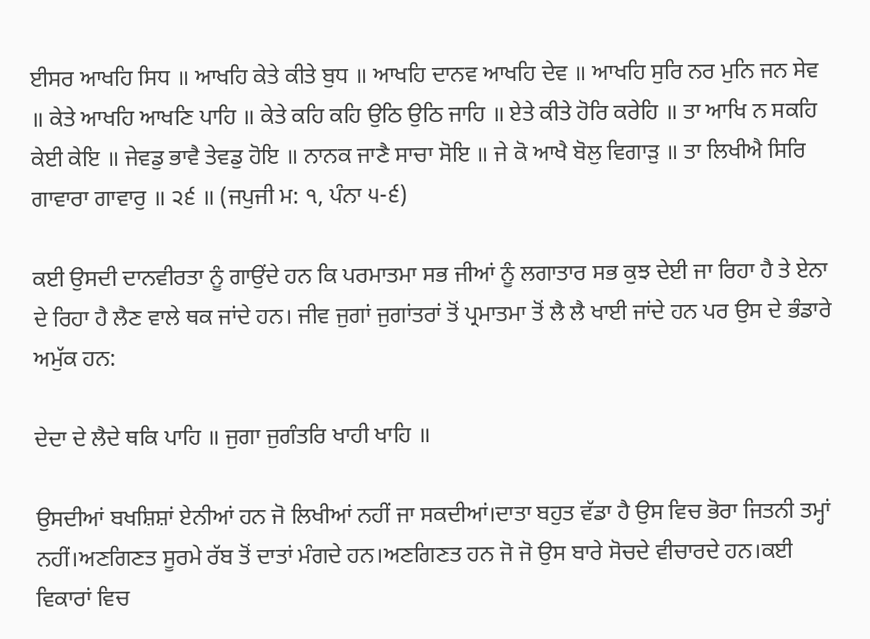ਈਸਰ ਆਖਹਿ ਸਿਧ ॥ ਆਖਹਿ ਕੇਤੇ ਕੀਤੇ ਬੁਧ ॥ ਆਖਹਿ ਦਾਨਵ ਆਖਹਿ ਦੇਵ ॥ ਆਖਹਿ ਸੁਰਿ ਨਰ ਮੁਨਿ ਜਨ ਸੇਵ ॥ ਕੇਤੇ ਆਖਹਿ ਆਖਣਿ ਪਾਹਿ ॥ ਕੇਤੇ ਕਹਿ ਕਹਿ ਉਠਿ ਉਠਿ ਜਾਹਿ ॥ ਏਤੇ ਕੀਤੇ ਹੋਰਿ ਕਰੇਹਿ ॥ ਤਾ ਆਖਿ ਨ ਸਕਹਿ ਕੇਈ ਕੇਇ ॥ ਜੇਵਡੁ ਭਾਵੈ ਤੇਵਡੁ ਹੋਇ ॥ ਨਾਨਕ ਜਾਣੈ ਸਾਚਾ ਸੋਇ ॥ ਜੇ ਕੋ ਆਖੈ ਬੋਲੁ ਵਿਗਾੜੁ ॥ ਤਾ ਲਿਖੀਐ ਸਿਰਿ ਗਾਵਾਰਾ ਗਾਵਾਰੁ ॥ ੨੬ ॥ (ਜਪੁਜੀ ਮ: ੧, ਪੰਨਾ ੫-੬)

ਕਈ ਉਸਦੀ ਦਾਨਵੀਰਤਾ ਨੂੰ ਗਾਉਂਦੇ ਹਨ ਕਿ ਪਰਮਾਤਮਾ ਸਭ ਜੀਆਂ ਨੂੰ ਲਗਾਤਾਰ ਸਭ ਕੁਝ ਦੇਈ ਜਾ ਰਿਹਾ ਹੈ ਤੇ ਏਨਾ ਦੇ ਰਿਹਾ ਹੈ ਲੈਣ ਵਾਲੇ ਥਕ ਜਾਂਦੇ ਹਨ। ਜੀਵ ਜੁਗਾਂ ਜੁਗਾਂਤਰਾਂ ਤੋਂ ਪ੍ਰਮਾਤਮਾ ਤੋਂ ਲੈ ਲੈ ਖਾਈ ਜਾਂਦੇ ਹਨ ਪਰ ਉਸ ਦੇ ਭੰਡਾਰੇ ਅਮੁੱਕ ਹਨ:

ਦੇਦਾ ਦੇ ਲੈਦੇ ਥਕਿ ਪਾਹਿ ॥ ਜੁਗਾ ਜੁਗੰਤਰਿ ਖਾਹੀ ਖਾਹਿ ॥

ਉਸਦੀਆਂ ਬਖਸ਼ਿਸ਼ਾਂ ਏਨੀਆਂ ਹਨ ਜੋ ਲਿਖੀਆਂ ਨਹੀਂ ਜਾ ਸਕਦੀਆਂ।ਦਾਤਾ ਬਹੁਤ ਵੱਡਾ ਹੈ ਉਸ ਵਿਚ ਭੋਰਾ ਜਿਤਨੀ ਤਮ੍ਹਾਂ ਨਹੀਂ।ਅਣਗਿਣਤ ਸੂਰਮੇ ਰੱਬ ਤੋਂ ਦਾਤਾਂ ਮੰਗਦੇ ਹਨ।ਅਣਗਿਣਤ ਹਨ ਜੋ ਜੋ ਉਸ ਬਾਰੇ ਸੋਚਦੇ ਵੀਚਾਰਦੇ ਹਨ।ਕਈ ਵਿਕਾਰਾਂ ਵਿਚ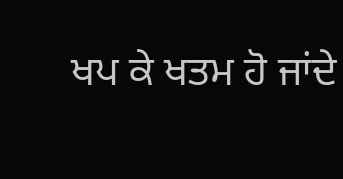ਖਪ ਕੇ ਖਤਮ ਹੋ ਜਾਂਦੇ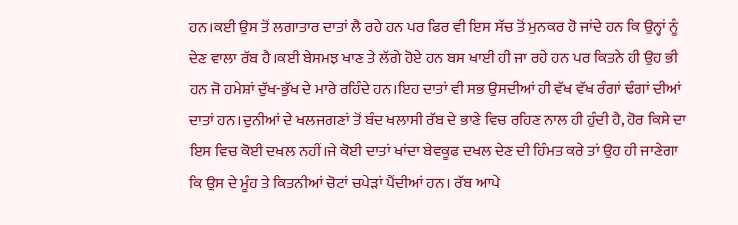ਹਨ।ਕਈ ਉਸ ਤੋਂ ਲਗਾਤਾਰ ਦਾਤਾਂ ਲੈ ਰਹੇ ਹਨ ਪਰ ਫਿਰ ਵੀ ਇਸ ਸੱਚ ਤੋਂ ਮੁਨਕਰ ਹੋ ਜਾਂਦੇ ਹਨ ਕਿ ਉਨ੍ਹਾਂ ਨੂੰ ਦੇਣ ਵਾਲਾ ਰੱਬ ਹੈ।ਕਈ ਬੇਸਮਝ ਖਾਣ ਤੇ ਲੱਗੇ ਹੋਏ ਹਨ ਬਸ ਖਾਈ ਹੀ ਜਾ ਰਹੇ ਹਨ ਪਰ ਕਿਤਨੇ ਹੀ ਉਹ ਭੀ ਹਨ ਜੋ ਹਮੇਸ਼ਾਂ ਦੁੱਖ-ਭੁੱਖ ਦੇ ਮਾਰੇ ਰਹਿੰਦੇ ਹਨ।ਇਹ ਦਾਤਾਂ ਵੀ ਸਭ ਉਸਦੀਆਂ ਹੀ ਵੱਖ ਵੱਖ ਰੰਗਾਂ ਢੰਗਾਂ ਦੀਆਂ ਦਾਤਾਂ ਹਨ।ਦੁਨੀਆਂ ਦੇ ਖਲਜਗਣਾਂ ਤੋਂ ਬੰਦ ਖਲਾਸੀ ਰੱਬ ਦੇ ਭਾਣੇ ਵਿਚ ਰਹਿਣ ਨਾਲ ਹੀ ਹੁੰਦੀ ਹੈ, ਹੋਰ ਕਿਸੇ ਦਾ ਇਸ ਵਿਚ ਕੋਈ ਦਖਲ ਨਹੀਂ।ਜੇ ਕੋਈ ਦਾਤਾਂ ਖਾਂਦਾ ਬੇਵਕੂਫ ਦਖਲ ਦੇਣ ਦੀ ਹਿੰਮਤ ਕਰੇ ਤਾਂ ਉਹ ਹੀ ਜਾਣੇਗਾ ਕਿ ਉਸ ਦੇ ਮੂੰਹ ਤੇ ਕਿਤਨੀਆਂ ਚੋਟਾਂ ਚਪੇੜਾਂ ਪੈਂਦੀਆਂ ਹਨ। ਰੱਬ ਆਪੇ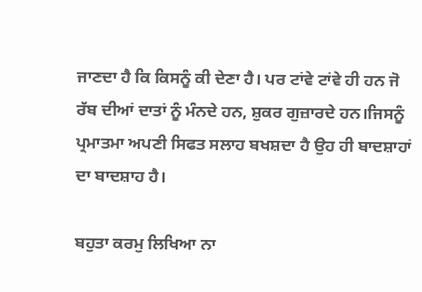ਜਾਣਦਾ ਹੈ ਕਿ ਕਿਸਨੂੰ ਕੀ ਦੇਣਾ ਹੈ। ਪਰ ਟਾਂਵੇ ਟਾਂਵੇ ਹੀ ਹਨ ਜੋ ਰੱਬ ਦੀਆਂ ਦਾਤਾਂ ਨੂੰ ਮੰਨਦੇ ਹਨ, ਸ਼ੁਕਰ ਗੁਜ਼ਾਰਦੇ ਹਨ।ਜਿਸਨੂੰ ਪ੍ਰਮਾਤਮਾ ਅਪਣੀ ਸਿਫਤ ਸਲਾਹ ਬਖਸ਼ਦਾ ਹੈ ਉਹ ਹੀ ਬਾਦਸ਼ਾਹਾਂ ਦਾ ਬਾਦਸ਼ਾਹ ਹੈ।

ਬਹੁਤਾ ਕਰਮੁ ਲਿਖਿਆ ਨਾ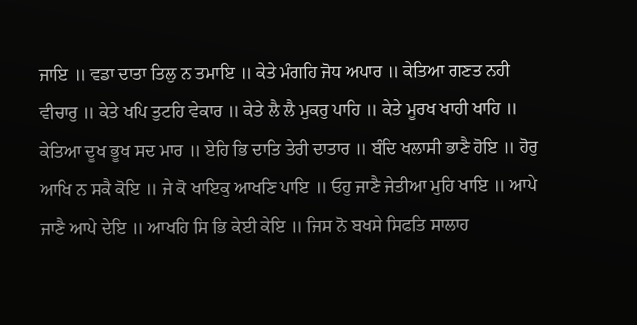ਜਾਇ ॥ ਵਡਾ ਦਾਤਾ ਤਿਲੁ ਨ ਤਮਾਇ ॥ ਕੇਤੇ ਮੰਗਹਿ ਜੋਧ ਅਪਾਰ ॥ ਕੇਤਿਆ ਗਣਤ ਨਹੀ ਵੀਚਾਰੁ ॥ ਕੇਤੇ ਖਪਿ ਤੁਟਹਿ ਵੇਕਾਰ ॥ ਕੇਤੇ ਲੈ ਲੈ ਮੁਕਰੁ ਪਾਹਿ ॥ ਕੇਤੇ ਮੂਰਖ ਖਾਹੀ ਖਾਹਿ ॥ ਕੇਤਿਆ ਦੂਖ ਭੂਖ ਸਦ ਮਾਰ ॥ ਏਹਿ ਭਿ ਦਾਤਿ ਤੇਰੀ ਦਾਤਾਰ ॥ ਬੰਦਿ ਖਲਾਸੀ ਭਾਣੈ ਹੋਇ ॥ ਹੋਰੁ ਆਖਿ ਨ ਸਕੈ ਕੋਇ ॥ ਜੇ ਕੋ ਖਾਇਕੁ ਆਖਣਿ ਪਾਇ ॥ ਓਹੁ ਜਾਣੈ ਜੇਤੀਆ ਮੁਹਿ ਖਾਇ ॥ ਆਪੇ ਜਾਣੈ ਆਪੇ ਦੇਇ ॥ ਆਖਹਿ ਸਿ ਭਿ ਕੇਈ ਕੇਇ ॥ ਜਿਸ ਨੋ ਬਖਸੇ ਸਿਫਤਿ ਸਾਲਾਹ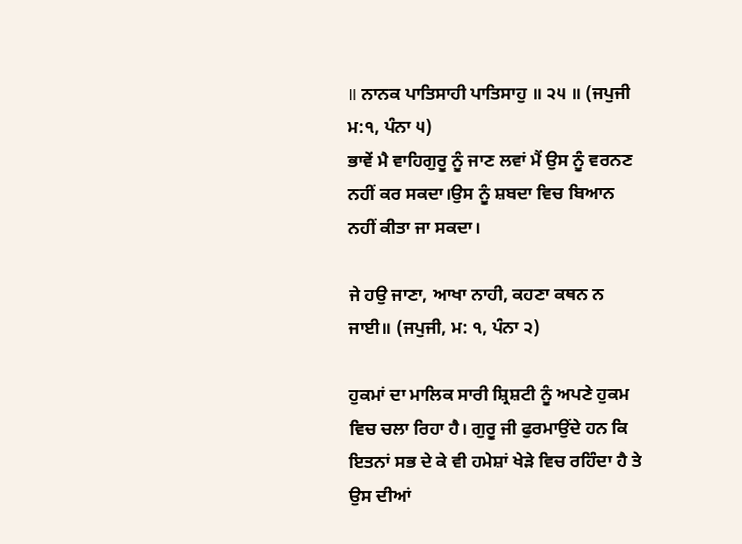॥ ਨਾਨਕ ਪਾਤਿਸਾਹੀ ਪਾਤਿਸਾਹੁ ॥ ੨੫ ॥ (ਜਪੁਜੀ ਮ:੧, ਪੰਨਾ ੫)
ਭਾਵੇਂ ਮੈ ਵਾਹਿਗੁਰੂ ਨੂੰ ਜਾਣ ਲਵਾਂ ਮੈਂ ਉਸ ਨੂੰ ਵਰਨਣ ਨਹੀਂ ਕਰ ਸਕਦਾ।ਉਸ ਨੂੰ ਸ਼ਬਦਾ ਵਿਚ ਬਿਆਨ ਨਹੀਂ ਕੀਤਾ ਜਾ ਸਕਦਾ।

ਜੇ ਹਉ ਜਾਣਾ, ਆਖਾ ਨਾਹੀ, ਕਹਣਾ ਕਥਨ ਨ ਜਾਈ॥ (ਜਪੁਜੀ, ਮ: ੧, ਪੰਨਾ ੨)

ਹੁਕਮਾਂ ਦਾ ਮਾਲਿਕ ਸਾਰੀ ਸ਼੍ਰਿਸ਼ਟੀ ਨੂੰ ਅਪਣੇ ਹੁਕਮ ਵਿਚ ਚਲਾ ਰਿਹਾ ਹੈ। ਗੁਰੂ ਜੀ ਫੁਰਮਾਉਂਦੇ ਹਨ ਕਿ ਇਤਨਾਂ ਸਭ ਦੇ ਕੇ ਵੀ ਹਮੇਸ਼ਾਂ ਖੇੜੇ ਵਿਚ ਰਹਿੰਦਾ ਹੈ ਤੇ ਉਸ ਦੀਆਂ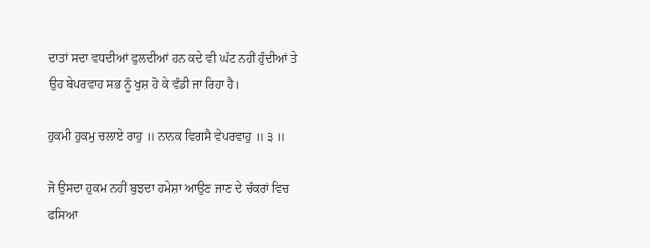ਦਾਤਾਂ ਸਦਾ ਵਧਦੀਆਂ ਫੁਲਦੀਆਂ ਹਨ ਕਦੇ ਵੀ ਘੱਟ ਨਹੀਂ ਹੁੰਦੀਆਂ ਤੇ ਉਹ ਬੇਪਰਵਾਹ ਸਭ ਨੂੰ ਖੁਸ਼ ਹੋ ਕੇ ਵੰਡੀ ਜਾ ਰਿਹਾ ਹੈ।

ਹੁਕਮੀ ਹੁਕਮੁ ਚਲਾਏ ਰਾਹੁ ॥ ਨਾਨਕ ਵਿਗਸੈ ਵੇਪਰਵਾਹੁ ॥ ੩ ॥

ਜੋ ਉਸਦਾ ਹੁਕਮ ਨਹੀਂ ਬੁਝਦਾ ਹਮੇਸ਼ਾ ਆਉਣ ਜਾਣ ਦੇ ਚੱਕਰਾਂ ਵਿਚ ਫਸਿਆ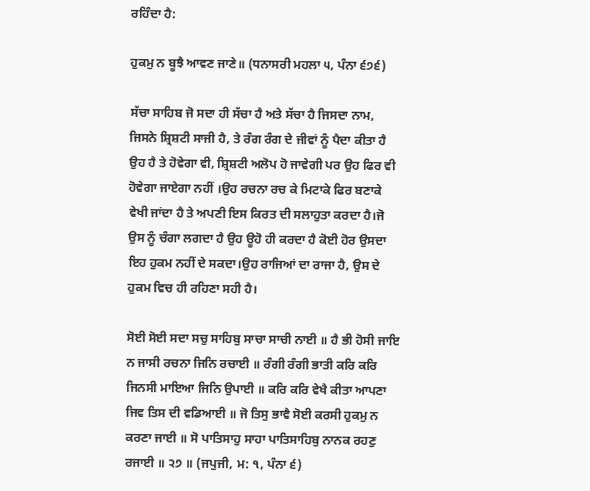ਰਹਿੰਦਾ ਹੈ:

ਹੁਕਮੁ ਨ ਬੂਝੈ ਆਵਣ ਜਾਣੇ॥ (ਧਨਾਸਰੀ ਮਹਲਾ ੫, ਪੰਨਾ ੬੭੬)

ਸੱਚਾ ਸਾਹਿਬ ਜੋ ਸਦਾ ਹੀ ਸੱਚਾ ਹੈ ਅਤੇ ਸੱਚਾ ਹੈ ਜਿਸਦਾ ਨਾਮ, ਜਿਸਨੇ ਸ਼੍ਰਿਸ਼ਟੀ ਸਾਜੀ ਹੈ, ਤੇ ਰੰਗ ਰੰਗ ਦੇ ਜੀਵਾਂ ਨੂੰ ਪੈਦਾ ਕੀਤਾ ਹੈ ਉਹ ਹੈ ਤੇ ਹੋਵੇਗਾ ਵੀ, ਸ਼੍ਰਿਸ਼ਟੀ ਅਲੋਪ ਹੋ ਜਾਵੇਗੀ ਪਰ ਉਹ ਫਿਰ ਵੀ ਹੋਵੇਗਾ ਜਾਏਗਾ ਨਹੀਂ ।ਉਹ ਰਚਨਾ ਰਚ ਕੇ ਮਿਟਾਕੇ ਫਿਰ ਬਣਾਕੇ ਵੇਖੀ ਜਾਂਦਾ ਹੈ ਤੇ ਅਪਣੀ ਇਸ ਕਿਰਤ ਦੀ ਸਲਾਹੁਤਾ ਕਰਦਾ ਹੈ।ਜੋ ਉਸ ਨੂੰ ਚੰਗਾ ਲਗਦਾ ਹੈ ਉਹ ਊਹੋ ਹੀ ਕਰਦਾ ਹੈ ਕੋਈ ਹੋਰ ਉਸਦਾ ਇਹ ਹੁਕਮ ਨਹੀਂ ਦੇ ਸਕਦਾ।ਉਹ ਰਾਜਿਆਂ ਦਾ ਰਾਜਾ ਹੈ, ਉਸ ਦੇ ਹੁਕਮ ਵਿਚ ਹੀ ਰਹਿਣਾ ਸਹੀ ਹੈ।

ਸੋਈ ਸੋਈ ਸਦਾ ਸਚੁ ਸਾਹਿਬੁ ਸਾਚਾ ਸਾਚੀ ਨਾਈ ॥ ਹੈ ਭੀ ਹੋਸੀ ਜਾਇ ਨ ਜਾਸੀ ਰਚਨਾ ਜਿਨਿ ਰਚਾਈ ॥ ਰੰਗੀ ਰੰਗੀ ਭਾਤੀ ਕਰਿ ਕਰਿ ਜਿਨਸੀ ਮਾਇਆ ਜਿਨਿ ਉਪਾਈ ॥ ਕਰਿ ਕਰਿ ਵੇਖੈ ਕੀਤਾ ਆਪਣਾ ਜਿਵ ਤਿਸ ਦੀ ਵਡਿਆਈ ॥ ਜੋ ਤਿਸੁ ਭਾਵੈ ਸੋਈ ਕਰਸੀ ਹੁਕਮੁ ਨ ਕਰਣਾ ਜਾਈ ॥ ਸੋ ਪਾਤਿਸਾਹੁ ਸਾਹਾ ਪਾਤਿਸਾਹਿਬੁ ਨਾਨਕ ਰਹਣੁ ਰਜਾਈ ॥ ੨੭ ॥ (ਜਪੁਜੀ, ਮ: ੧, ਪੰਨਾ ੬)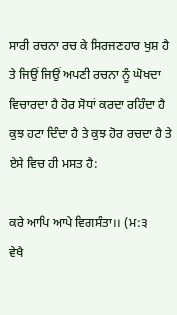ਸਾਰੀ ਰਚਨਾ ਰਚ ਕੇ ਸਿਰਜਣਹਾਰ ਖੁਸ਼ ਹੈ ਤੇ ਜਿਉਂ ਜਿਉਂ ਅਪਣੀ ਰਚਨਾ ਨੂੰ ਘੋਖਦਾ ਵਿਚਾਰਦਾ ਹੈ ਹੋਰ ਸੋਧਾਂ ਕਰਦਾ ਰਹਿੰਦਾ ਹੈ ਕੁਝ ਹਟਾ ਦਿੰਦਾ ਹੈ ਤੇ ਕੁਝ ਹੋਰ ਰਚਦਾ ਹੈ ਤੇ ਏਸੇ ਵਿਚ ਹੀ ਮਸਤ ਹੈ:

ਕਰੇ ਆਪਿ ਆਪੇ ਵਿਗਸੰਤਾ।। (ਮ:੩
ਵੇਖੈ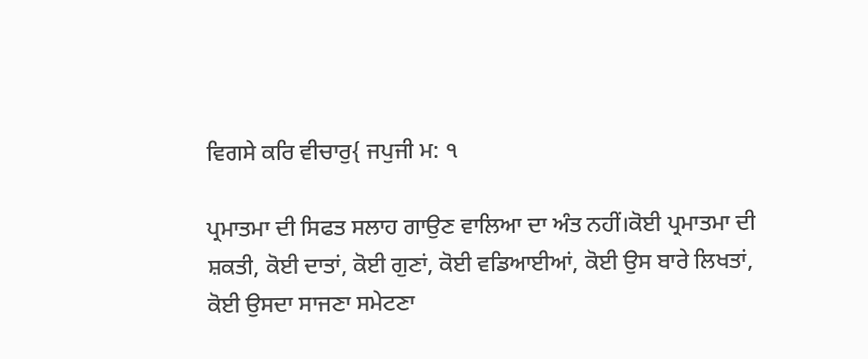ਵਿਗਸੇ ਕਰਿ ਵੀਚਾਰੁ{ ਜਪੁਜੀ ਮ: ੧

ਪ੍ਰਮਾਤਮਾ ਦੀ ਸਿਫਤ ਸਲਾਹ ਗਾਉਣ ਵਾਲਿਆ ਦਾ ਅੰਤ ਨਹੀਂ।ਕੋਈ ਪ੍ਰਮਾਤਮਾ ਦੀ ਸ਼ਕਤੀ, ਕੋਈ ਦਾਤਾਂ, ਕੋਈ ਗੁਣਾਂ, ਕੋਈ ਵਡਿਆਈਆਂ, ਕੋਈ ਉਸ ਬਾਰੇ ਲਿਖਤਾਂ, ਕੋਈ ਉਸਦਾ ਸਾਜਣਾ ਸਮੇਟਣਾ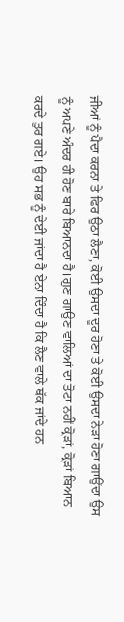ਜੀਆਂ ਨੂੰ ਪੈਦਾ ਕਰਨਾ ਤੇ ਫਿਰ ਉਠਾ ਲੈਣਾ, ਕੋਈ ਉਸਦਾ ਦੂਰ ਹੋਣਾ ਤੇ ਕੋਈ ਉਸਦਾ ਨੇੜਾ ਹੋਣਾ ਗਾਉਂਦਾ ਉਸ ਨੂੰ ਅਪਣੇ ਅੰਦਰ ਹੀ ਹੋਣ ਬਾਰੇ ਬਿਆਨਦਾ ਹੈ।ਗੁਣ ਗਾਉਣ ਵਾਲਿਆਂ ਦਾ ਤੋਟਾ ਨਹੀਂ ਕ੍ਰੋੜਾਂ, ਕ੍ਰੋੜਾਂ ਬਿਆਨ ਕਰਦੇ ਤੁਰ ਗਏ। ਉਹ ਸਭ ਨੂੰ ਦੇਈ ਜਾਂਦਾ ਹੈ ਏਨਾ ਦਿੰਦਾ ਹੈ ਕਿ ਲੈਣ ਵਾਲੇ ਥੱਕ ਜਾਂਦੇ ਹਨ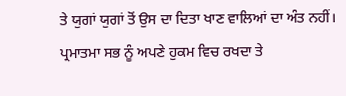ਤੇ ਯੁਗਾਂ ਯੁਗਾਂ ਤੋਂ ਉਸ ਦਾ ਦਿਤਾ ਖਾਣ ਵਾਲਿਆਂ ਦਾ ਅੰਤ ਨਹੀਂ। ਪ੍ਰਮਾਤਮਾ ਸਭ ਨੂੰ ਅਪਣੇ ਹੁਕਮ ਵਿਚ ਰਖਦਾ ਤੇ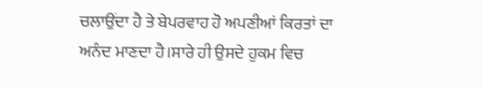ਚਲਾਉਂਦਾ ਹੈ ਤੇ ਬੇਪਰਵਾਹ ਹੋ ਅਪਣੀਆਂ ਕਿਰਤਾਂ ਦਾ ਅਨੰਦ ਮਾਣਦਾ ਹੈ।ਸਾਰੇ ਹੀ ਉਸਦੇ ਹੁਕਮ ਵਿਚ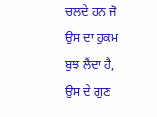ਚਲਦੇ ਹਨ ਜੋ ਉਸ ਦਾ ਹੁਕਮ ਬੁਝ ਲੈਂਦਾ ਹੈ, ਉਸ ਦੇ ਗੁਣ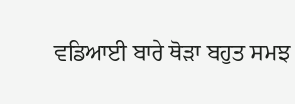ਵਡਿਆਈ ਬਾਰੇ ਥੋੜਾ ਬਹੁਤ ਸਮਝ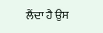ਲੈਂਦਾ ਹੈ ਉਸ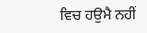ਵਿਚ ਹਉਮੈ ਨਹੀਂ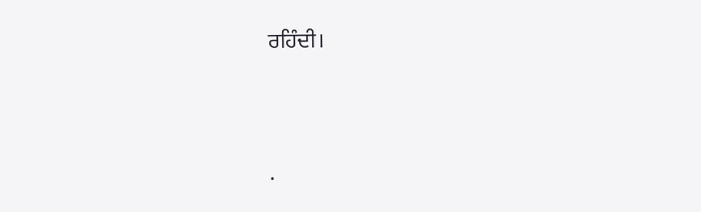ਰਹਿੰਦੀ।




.